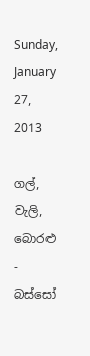Sunday, January 27, 2013

ගල්, වැලි, බොරළු - බස්සෝ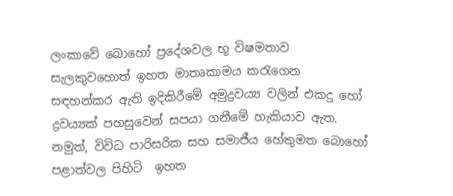ලංකාවේ බොහෝ ප්‍රදේශවල භූ විෂමතාව සැලකුවහොත් ඉහත මාතෘකාමය කරැගෙන සඳහන්කර ඇති ඉදිකිරීමේ අමුද්‍රවය්‍ය වලින් එකදු හෝ ද්‍රවය්‍යක් පහසුවෙන් සපයා ගනීමේ හැකියාව ඇත. නමුත්, විවිධ පාරිසරික සහ සමාජීය හේතුමත බොහෝ පළාත්වල පිහිටි  ඉහත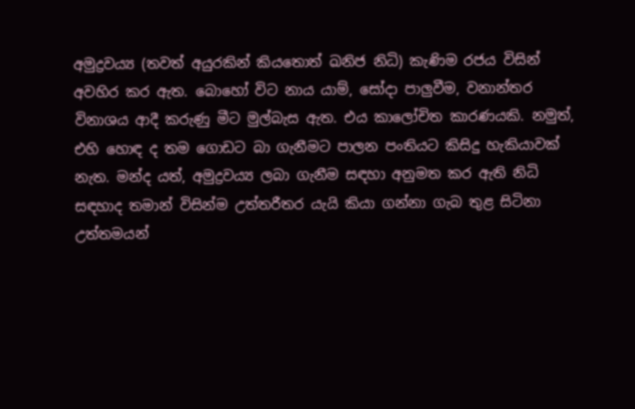අමුද්‍රවය්‍ය (තවත් අයුරකින් කියතොත් ඛනිජ නිධි) කැණිම රජය විසින් අවහිර කර ඇත. බොහෝ විට නාය යාම්, සෝදා පාලුවීම, වනාන්තර විනාශය ආදී කරුණු මීට මුල්බැස ඇත. එය කාලෝචිත කාරණයකි. නමුත්, එහි හොඳ ද තම ගොඩට බා ගැනීමට පාලන පංතියට කිසිදු හැකියාවක් නැත. මන්ද යත්, අමුද්‍රවය්‍ය ලබා ගැනීම සඳහා අනුමත කර ඇති නිධි සඳහාද තමාන් විසින්ම උත්තරීතර යැයි කියා ගන්නා ගැබ තුළ සිටිනා උත්තමයන්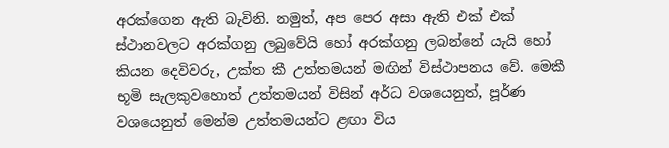අරක්ගෙන ඇති බැවිනි. නමුත්, අප පෙර අසා ඇති එක් එක් ස්ථානවලට අරක්ගනු ලබුවේයි හෝ අරක්ගනු ලබන්නේ යැයි හෝ කියන දෙවිවරු, උක්ත කී උත්තමයන් මඟින් විස්ථාපනය වේ. මෙකී භූමි සැලකුවහොත් උත්තමයන් විසින් අර්ධ වශයෙනුත්, පූර්ණ වශයෙනුත් මෙන්ම උත්තමයන්ට ළඟා විය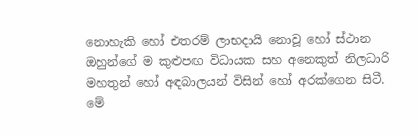නොහැකි හෝ එතරම් ලාභදායි නොවූ හෝ ස්ථාන ඔහුන්ගේ ම කුළුපඟ විධායක සහ අනෙකුත් නිලධාරි මහතුන් හෝ අඳබාලයන් විසින් හෝ අරක්ගෙන සිටී. මේ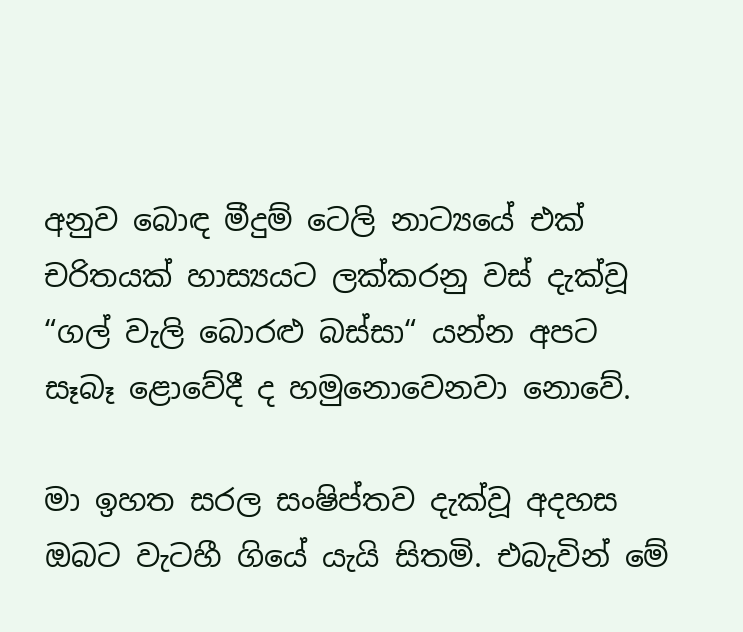අනුව බොඳ මීදුම් ටෙලි නාට්‍යයේ එක් චරිතයක් හාස්‍යයට ලක්කරනු වස් දැක්වූ “ගල් වැලි බොරළු බස්සා“ යන්න අපට සෑබෑ ළොවේදී ද හමුනොවෙනවා නොවේ.

මා ඉහත සරල සංෂිප්තව දැක්වූ අදහස ඔබට වැටහී ගියේ යැයි සිතමි. එබැවින් මේ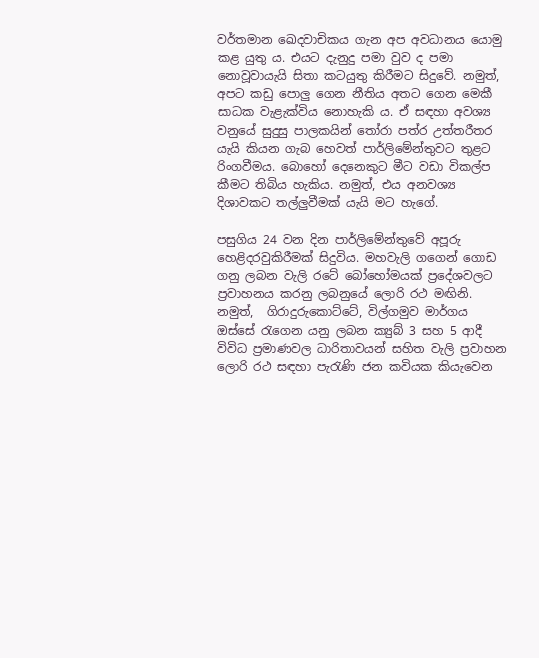වර්තමාන ඛෙදවාචිකය ගැන අප අවධානය යොමු කළ යුතු ය. එයට දැනුදු පමා වුව ද පමා නොවූවායැයි සිතා කටයුතු කිරීමට සිදුවේ. නමුත්, අපට කඩු පොලු ගෙන නීතිය අතට ගෙන මෙකී සාධක වැළැක්විය නොහැකි ය. ඒ සඳහා අවශ්‍ය වනුයේ සුදුසු පාලකයින් තෝරා පත්ර උත්තරීතර යැයි කියන ගැබ හෙවත් පාර්ලිමේන්තුවට තුළට රිංගවීමය. බොහෝ දෙනෙකුට මීට වඩා විකල්ප කීමට තිබිය හැකිය. නමුත්, එය අනවශ්‍ය දිශාවකට තල්ලුවීමක් යැයි මට හැගේ.

පසුගිය 24 වන දින පාර්ලිමේන්තුවේ අපූරු හෙළිදරවුකිරීමක් සිදුවිය. මහවැලි ගගෙන් ගොඩ ගනු ලබන වැලි රටේ බෝහෝමයක් ප්‍රදේශවලට ප්‍රවාහනය කරනු ලබනුයේ ලොරි රථ මඟිනි. නමුත්,  ගිරාදුරුකොට්ටේ, විල්ගමුව මාර්ගය ඔස්සේ රැගෙන යනු ලබන ක්‍යුබ් 3 සහ 5 ආදී විවිධ ප්‍රමාණවල ධාරිතාවයන් සහිත වැලි ප්‍රවාහන ලොරි රථ සඳහා පැරැණි ජන කවියක කියැවෙන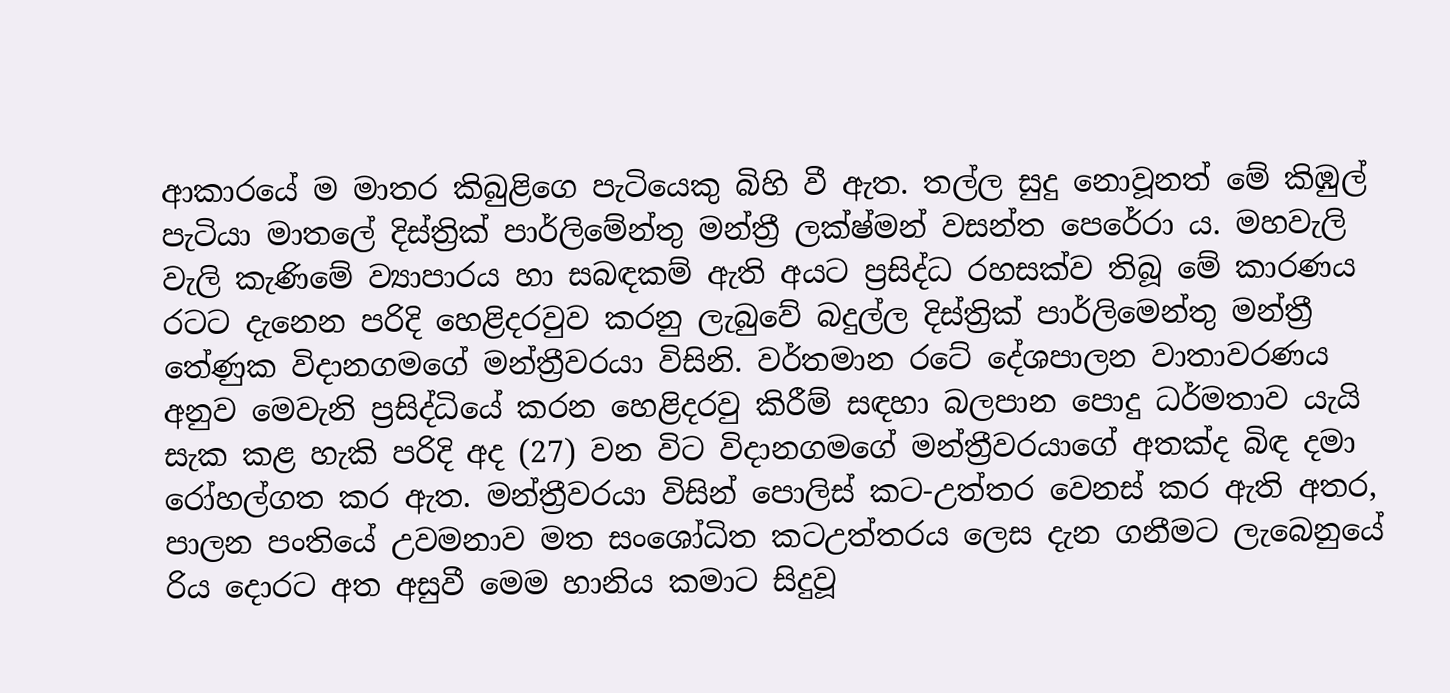ආකාරයේ ම මාතර කිබුළිගෙ පැටියෙකු බිහි වී ඇත. තල්ල සුදු නොවූනත් මේ කිඹුල් පැටියා මාතලේ දිස්ත්‍රික් පාර්ලිමේන්තු මන්ත්‍රී ලක්ෂ්මන් වසන්ත පෙරේරා ය. මහවැලි වැලි කැණිමේ ව්‍යාපාරය හා සබඳකම් ඇති අයට ප්‍රසිද්ධ රහසක්ව තිබූ මේ කාරණය රටට දැනෙන පරිදි හෙළිදරවුව කරනු ලැබුවේ බදුල්ල දිස්ත්‍රික් පාර්ලිමෙන්තු මන්ත්‍රී තේණුක විදානගමගේ මන්ත්‍රීවරයා විසිනි. වර්තමාන රටේ දේශපාලන වාතාවරණය අනුව මෙවැනි ප්‍රසිද්ධියේ කරන හෙළිදරවු කිරීම් සඳහා බලපාන පොදු ධර්මතාව යැයි සැක කළ හැකි පරිදි අද (27) වන විට විදානගමගේ මන්ත්‍රීවරයාගේ අතක්ද බිඳ දමා රෝහල්ගත කර ඇත. මන්ත්‍රීවරයා විසින් පොලිස් කට-උත්තර වෙනස් කර ඇති අතර, පාලන පංතියේ උවමනාව මත සංශෝධිත කටඋත්තරය ලෙස දැන ගනීමට ලැබෙනුයේ රිය දොරට අත අසුවී මෙම හානිය කමාට සිදුවූ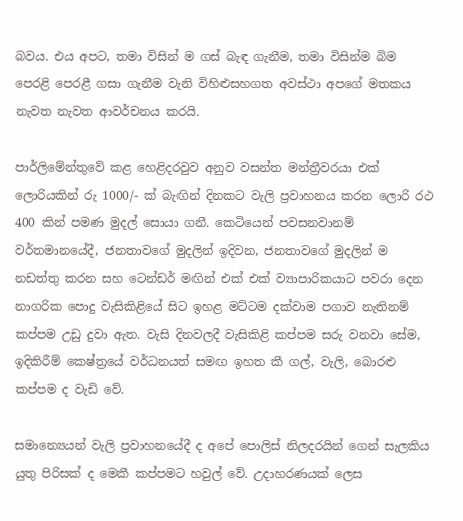බවය. එය අපට, තමා විසින් ම ගස් බැඳ ගැනීම, තමා විසින්ම බිම පෙරළි පෙරළී ගසා ගැනීම වැනි විහිළුසහගත අවස්ථා අපගේ මතකය නැවත නැවත ආවර්චනය කරයි.

පාර්ලිමේන්තුවේ කළ හෙළිදරවුව අනුව වසන්ත මන්ත්‍රීවරයා එක් ලොරියකින් රු 1000/- ක් බැඟින් දිනකට වැලි ප්‍රවාහනය කරන ලොරි රථ 400 කින් පමණ මුදල් සොයා ගනී. කෙටියෙන් පවසනවානම් වර්තමානයේදී, ජනතාවගේ මුදලින් ඉදිවන, ජනතාවගේ මුදලින් ම නඩත්තු කරන සහ ටෙන්ඩර් මඟින් එක් එක් ව්‍යාපාරිකයාට පවරා දෙන නාගරික පොදු වැසිකිළියේ සිට ඉහළ මට්ටම දක්වාම පගාව නැතිනම් කප්පම උඩු දුවා ඇත. වැසි දිනවලදී වැසිකිළි කප්පම සරු වනවා සේම, ඉදිකිරීම් කෙෂ්ත්‍රයේ වර්ධනයත් සමඟ ඉහත කී ගල්, වැලි, බොරළු කප්පම ද වැඩි වේ.

සමාන්‍යෙයන් වැලි ප්‍රවාහනයේදී ද අපේ පොලිස් නිලදරයින් ගෙන් සැලකිය යුතු පිරිසක් ද මෙකී කප්පමට හවුල් වේ. උදාහරණයක් ලෙස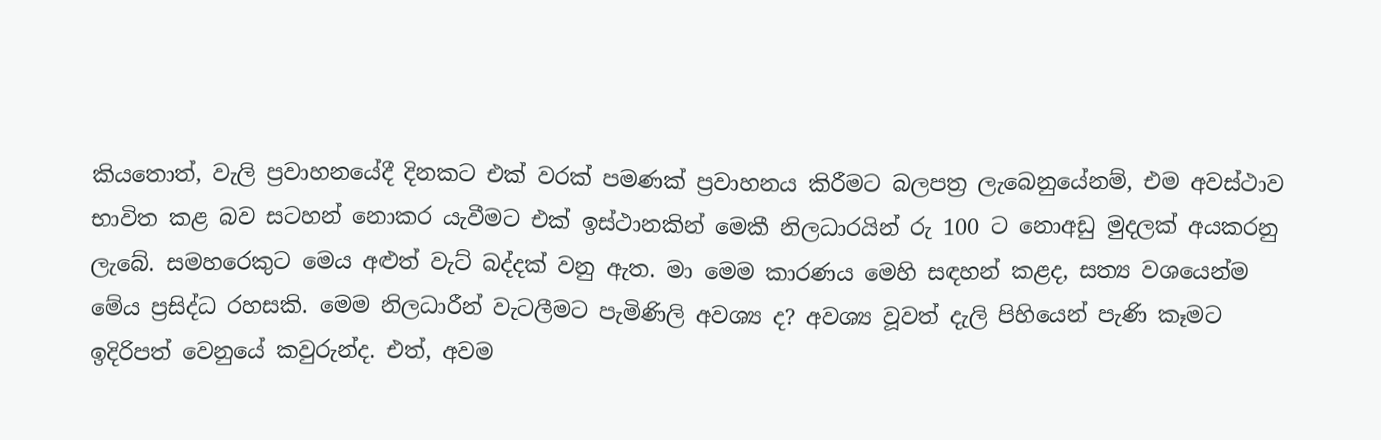කියතොත්, වැලි ප්‍රවාහනයේදී දිනකට එක් වරක් පමණක් ප්‍රවාහනය කිරීමට බලපත්‍ර ලැබෙනුයේනම්, එම අවස්ථාව භාවිත කළ බව සටහන් නොකර යැවීමට එක් ඉස්ථානකින් මෙකී නිලධාරයින් රු 100 ට නොඅඩු මුදලක් අයකරනු ලැබේ. සමහරෙකුට මෙය අළුත් වැට් බද්දක් වනු ඇත. මා මෙම කාරණය මෙහි සඳහන් කළද, සත්‍ය වශයෙන්ම මේය ප්‍රසිද්ධ රහසකි. මෙම නිලධාරීන් වැටලීමට පැමිණිලි අවශ්‍ය ද? අවශ්‍ය වූවත් දැලි පිහියෙන් පැණි කෑමට ඉදිරිපත් වෙනුයේ කවුරුන්ද. එත්, අවම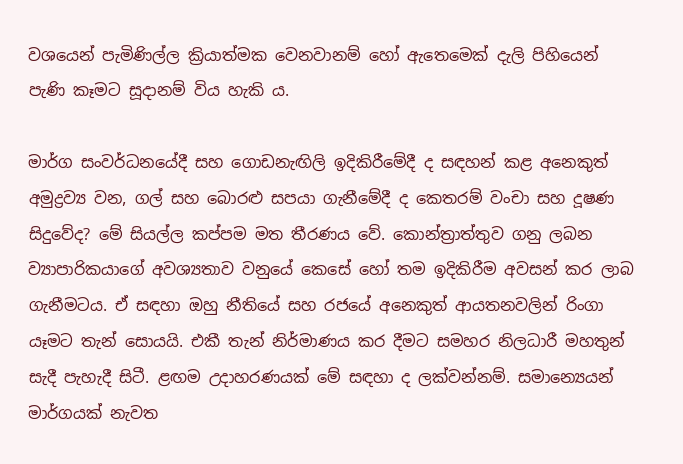වශයෙන් පැමිණිල්ල ක්‍රියාත්මක වෙනවානම් හෝ ඇතෙමෙක් දැලි පිහියෙන් පැණි කෑමට සූදානම් විය හැකි ය.

මාර්ග සංවර්ධනයේදී සහ ගොඩනැඟිලි ඉදිකිරීමේදී ද සඳහන් කළ අනෙකුත් අමුද්‍රව්‍ය වන, ගල් සහ බොරළු සපයා ගැනීමේදී ද කෙතරම් වංචා සහ දූෂණ සිදුවේද? මේ සියල්ල කප්පම මත තීරණය වේ. කොන්ත්‍රාත්තුව ගනු ලබන ව්‍යාපාරිකයාගේ අවශ්‍යතාව වනුයේ කෙසේ හෝ තම ඉදිකිරීම අවසන් කර ලාබ ගැනීමටය. ඒ සඳහා ඔහු නීතියේ සහ රජයේ අනෙකුත් ආයතනවලින් රිංගා යෑමට තැන් සොයයි. එකී තැන් නිර්මාණය කර දීමට සමහර නිලධාරී මහතුන් සැදී පැහැදී සිටී. ළඟම උදාහරණයක් මේ සඳහා ද ලක්වන්නම්. සමාන්‍යෙයන් මාර්ගයක් නැවත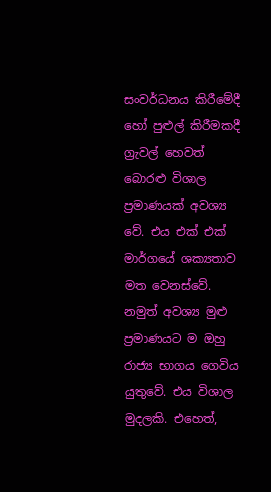සංවර්ධනය කිරීමේදී හෝ පුළුල් කිරීමකදී ග්‍රැවල් හෙවත් බොරළු විශාල ප්‍රමාණයක් අවශ්‍ය වේ. එය එක් එක් මාර්ගයේ ශක්‍යතාව මත වෙනස්වේ. නමුත් අවශ්‍ය මුළු ප්‍රමාණයට ම ඔහු රාජ්‍ය භාගය ගෙවිය යුතුවේ. එය විශාල මුදලකි. එහෙත්,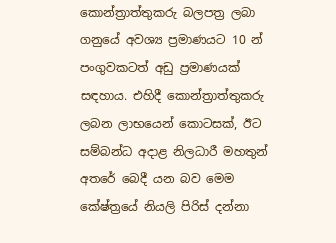කොන්ත්‍රාත්තුකරු බලපත්‍ර ලබා ගනුයේ අවශ්‍ය ප්‍රමාණයට 10 න් පංගුවකටත් අඩු ප්‍රමාණයක් සඳහාය. එහිදී කොන්ත්‍රාත්තුකරු ලබන ලාභයෙන් කොටසක්, ඊට සම්බන්ධ අදාළ නිලධාරී මහතුන් අතරේ බෙදී යන බව මෙම කේෂ්ත්‍රයේ නියලි පිරිස් දන්නා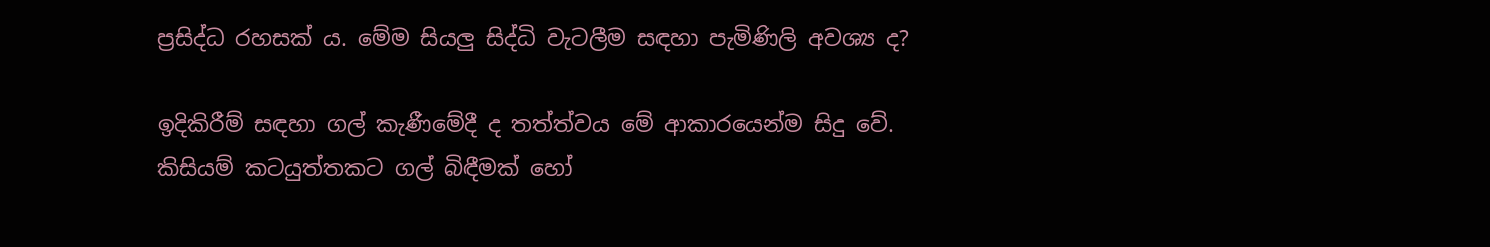ප්‍රසිද්ධ රහසක් ය. මේම සියලු සිද්ධි වැටලීම සඳහා පැමිණිලි අවශ්‍ය ද?

ඉදිකිරීම් සඳහා ගල් කැණීමේදී ද තත්ත්වය මේ ආකාරයෙන්ම සිදු වේ. කිසියම් කටයුත්තකට ගල් බිඳීමක් හෝ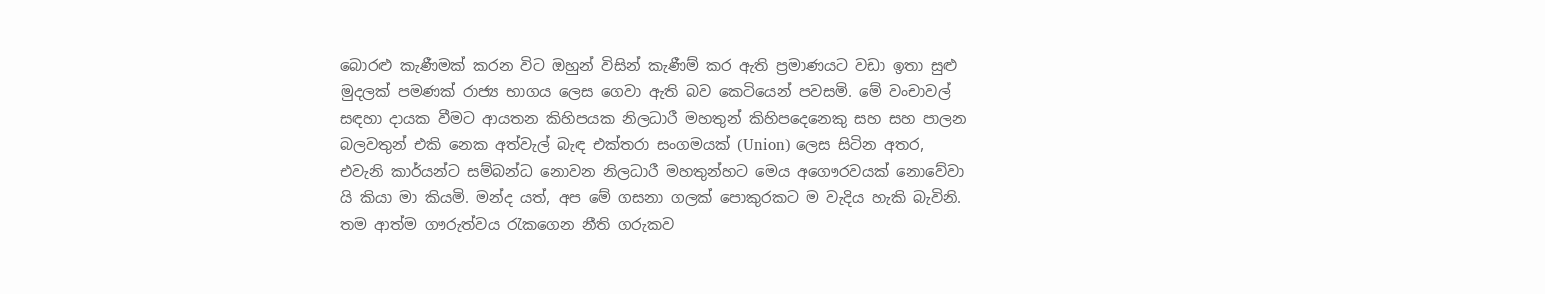බොරළු කැණීමක් කරන විට ඔහුන් විසින් කැණීම් කර ඇති ප්‍රමාණයට වඩා ඉතා සුළු මුදලක් පමණක් රාජ්‍ය භාගය ලෙස ගෙවා ඇති බව කෙටියෙන් පවසමි. මේ වංචාවල් සඳහා දායක වීමට ආයතන කිහිපයක නිලධාරී මහතුන් කිහිපදෙනෙකු සහ සහ පාලන බලවතුන් එකි නෙක අත්වැල් බැඳ එක්තරා සංගමයක් (Union) ලෙස සිටින අතර, එවැනි කාර්යන්ට සම්බන්ධ නොවන නිලධාරී මහතුන්හට මෙය අගෞරවයක් නොවේවා යි කියා මා කියමි. මන්ද යත්, අප මේ ගසනා ගලක් පොකුරකට ම වැදිය හැකි බැවිනි. තම ආත්ම ගෟරුත්වය රැකගෙන නීති ගරුකව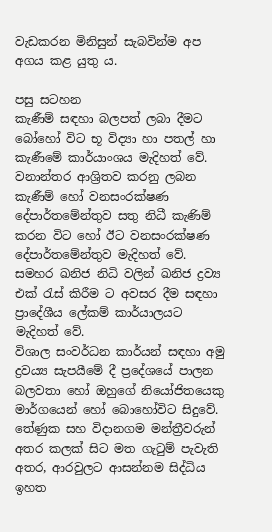වැඩකරන මිනිසුන් සැබවින්ම අප අගය කළ යුතු ය.

පසු සටහන
කැණීම් සඳහා බලපත් ලබා දීමට බෝහෝ විට භූ විද්‍යා හා පතල් හා කැණීමේ කාර්යාංශය මැදිහත් වේ. වනාන්තර ආශ්‍රිතව කරනු ලබන කැණීම් හෝ වනසංරක්ෂණ දේපාර්තමේන්තුව සතු නිධී කැණිම් කරන විට හෝ ඊට වනසංරක්ෂණ දේපාර්තමේන්තුව මැදිහත් වේ. සමහර ඛනිජ නිධි වලින් ඛනිජ ද්‍රව්‍ය එක් රැස් කිරීම ට අවසර දීම සඳහා ප්‍රාදේශීය ලේකම් කාර්යාලයට මැදිහත් වේ.
විශාල සංවර්ධන කාර්යන් සඳහා අමු ද්‍රවය්‍ය සැපයීමේ දී ප්‍රදේශයේ පාලන බලවතා හෝ ඔහුගේ නියෝජිතයෙකු මාර්ගයෙන් හෝ බොහෝවිට සිදුවේ.
තේණුක සහ විදානගම මන්ත්‍රීවරුන් අතර කලක් සිට මත ගැටුම් පැවැති අතර, ආරවුලට ආසන්නම සිද්ධිය ඉහත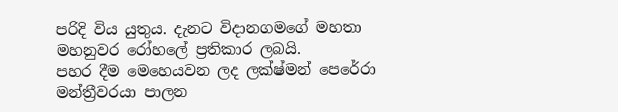පරිදි විය යුතුය. දැනට විදානගමගේ මහතා මහනුවර රෝහලේ ප්‍රතිකාර ලබයි.
පහර දීම මෙහෙයවන ලද ලක්ෂ්මන් පෙරේරා මන්ත්‍රීවරයා පාලන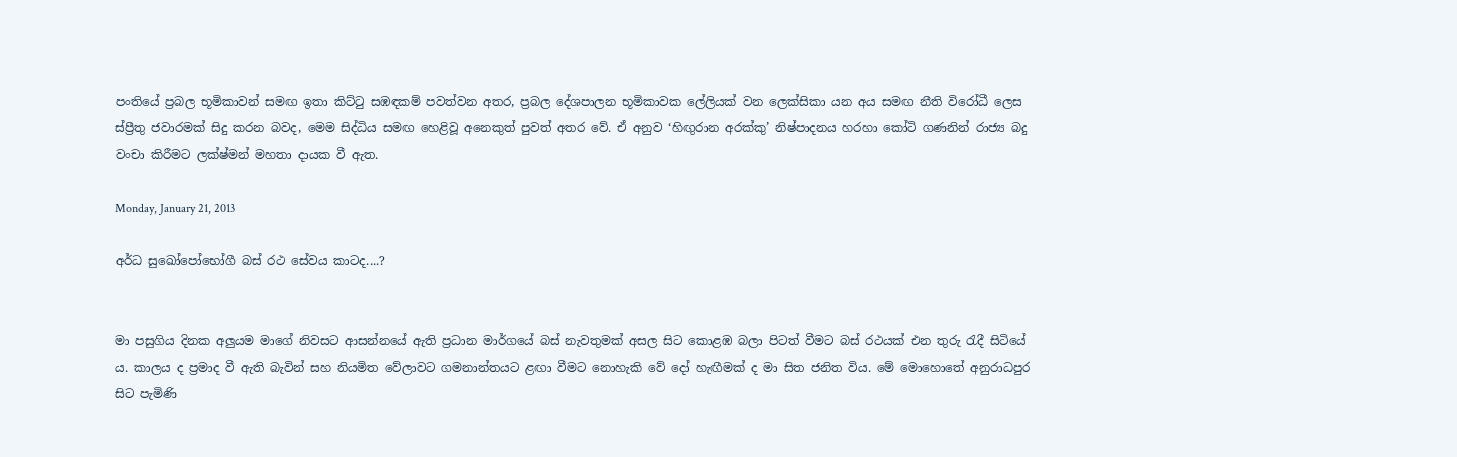පංතියේ ප්‍රබල භූමිකාවන් සමඟ ඉතා කිට්ටු සඹඳකම් පවත්වන අතර, ප්‍රබල දේශපාලන භූමිකාවක ලේලියක් වන ලෙක්සිකා යන අය සමඟ නීති විරෝධී ලෙස ස්ප්‍රීතු ජවාරමක් සිදු කරන බවද, මෙම සිද්ධිය සමඟ හෙළිවූ අනෙකුත් පුවත් අතර වේ. ඒ අනුව ‘හිඟුරාන අරක්කු’ නිෂ්පාදනය හරහා කෝටි ගණනින් රාජ්‍ය බදු වංචා කිරීමට ලක්ෂ්මන් මහතා දායක වී ඇත.

Monday, January 21, 2013

අර්ධ සුඛෝපෝභෝගී බස් රථ සේවය කාටද....?


මා පසුගිය දිනක අලුයම මාගේ නිවසට ආසන්නයේ ඇති ප්‍රධාන මාර්ගයේ බස් නැවතුමක් අසල සිට කොළඹ බලා පිටත් වීමට බස් රථයක් එන තුරු රැදී සිටියේ ය. කාලය ද ප්‍රමාද වී ඇති බැවින් සහ නියමිත වේලාවට ගමනාන්තයට ළඟා වීමට නොහැකි වේ දෝ හැඟීමක් ද මා සිත ජනිත විය. මේ මොහොතේ අනුරාධපුර සිට පැමිණි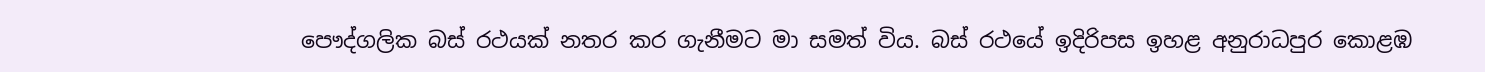පෞද්ගලික බස් රථයක් නතර කර ගැනීමට මා සමත් විය. බස් රථයේ ඉදිරිපස ඉහළ අනුරාධපුර කොළඹ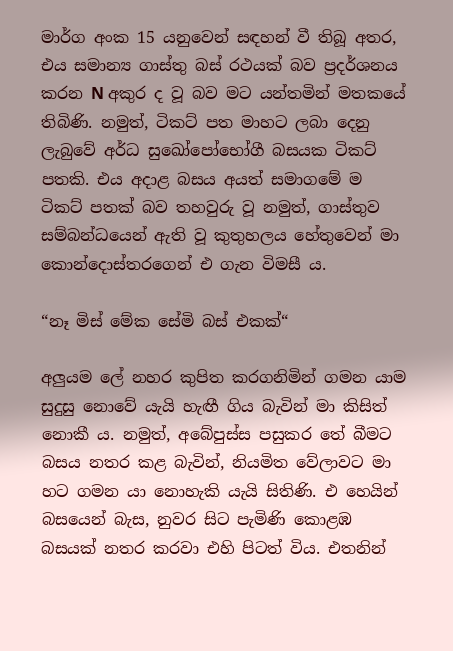මාර්ග අංක 15 යනුවෙන් සඳහන් වී තිබූ අතර, එය සමාන්‍ය ගාස්තු බස් රථයක් බව ප්‍රදර්ශනය කරන N අකුර ද වූ බව මට යන්තමින් මතකයේ තිබිණි. නමුත්, ටිකට් පත මාහට ලබා දෙනු ලැබුවේ අර්ධ සුඛෝපෝභෝගී බසයක ටිකට් පතකි. එය අදාළ බසය අයත් සමාගමේ ම ටිකට් පතක් බව තහවුරු වූ නමුත්, ගාස්තුව සම්බන්ධයෙන් ඇති වූ කුතුහලය හේතුවෙන් මා කොන්දොස්තරගෙන් එ ගැන විමසී ය.

“නෑ මිස් මේක සේමි බස් එකක්“

අලුයම ලේ නහර කුපිත කරගනිමින් ගමන යාම සුදුසු නොවේ යැයි හැඟී ගිය බැවින් මා කිසිත් නොකී ය. නමුත්, අබේපුස්ස පසුකර තේ බීමට බසය නතර කළ බැවින්, නියමිත වේලාවට මා හට ගමන යා නොහැකි යැයි සිතිණි. එ හෙයින් බසයෙන් බැස, නුවර සිට පැමිණි කොළඹ බසයක් නතර කරවා එහි පිටත් විය. එතනින්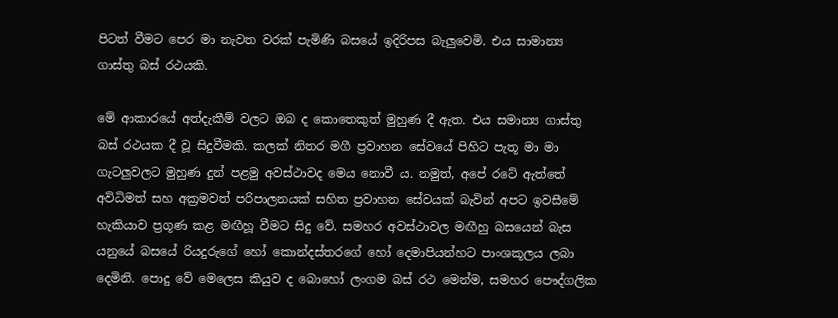පිටත් වීමට පෙර මා නැවත වරක් පැමිණි බසයේ ඉදිරිපස බැලුවෙමි. එය සාමාන්‍ය ගාස්තු බස් රථයකි.

මේ ආකාරයේ අත්දැකීම් වලට ඔබ ද කොතෙකුත් මුහුණ දී ඇත. එය සමාන්‍ය ගාස්තු බස් රථයක දී වූ සිදුවීමකි. කලක් නිතර මගී ප්‍රවාහන සේවයේ පිහිට පැතූ මා මා ගැටලුවලට මුහුණ දුන් පළමු අවස්ථාවද මෙය නොවී ය. නමුත්, අපේ රටේ ඇත්තේ අවිධිමත් සහ අක්‍රමවත් පරිපාලනයක් සහිත ප්‍රවාහන සේවයක් බැවින් අපට ඉවසීමේ හැකියාව ප්‍රගූණ කළ මඟීහූ වීමට සිදු වේ. සමහර අවස්ථාවල මඟීහු බසයෙන් බැස යනුයේ බසයේ රියදුරුගේ හෝ කොන්දස්තරගේ හෝ දෙමාපියන්හට පාංශකූලය ලබා දෙමිනි. පොදු වේ මෙලෙස කියුව ද බොහෝ ලංගම බස් රථ මෙන්ම, සමහර පෞද්ගලික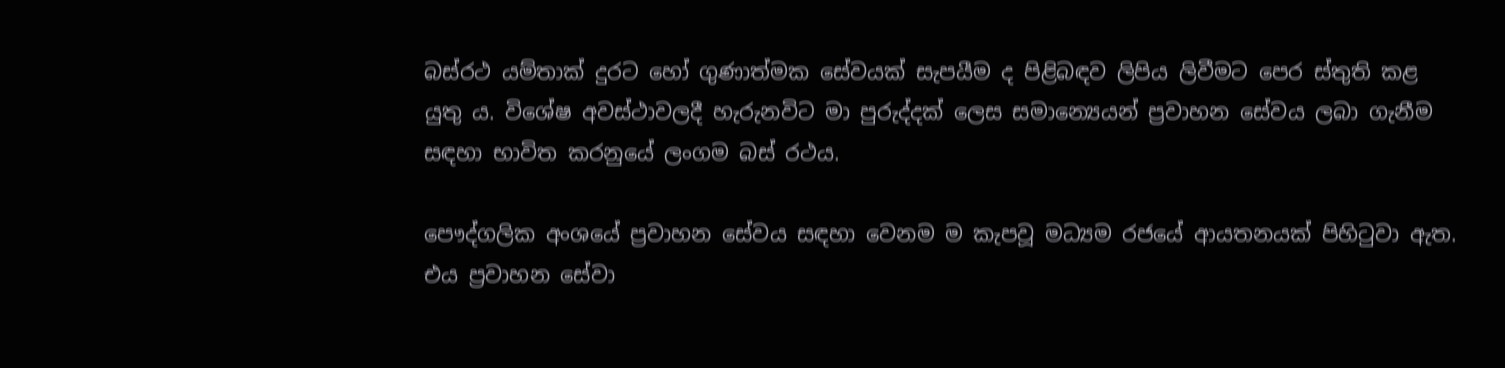බස්රථ යම්තාක් දුරට හෝ ගුණාත්මක සේවයක් සැපයීම ද පිළිබඳව ලිපිය ලිවීමට පෙර ස්තුති කළ යුතු ය. විශේෂ අවස්ථාවලදී හැරුනවිට මා පුරුද්දක් ලෙස සමාන්‍යෙයන් ප්‍රවාහන සේවය ලබා ගැනීම සඳහා භාවිත කරනුයේ ලංගම බස් රථය.

පෞද්ගලික අංශයේ ප්‍රවාහන සේවය සඳහා වෙනම ම කැපවූ මධ්‍යම රජයේ ආයතනයක් පිහිටුවා ඇත. එය ප්‍රවාහන සේවා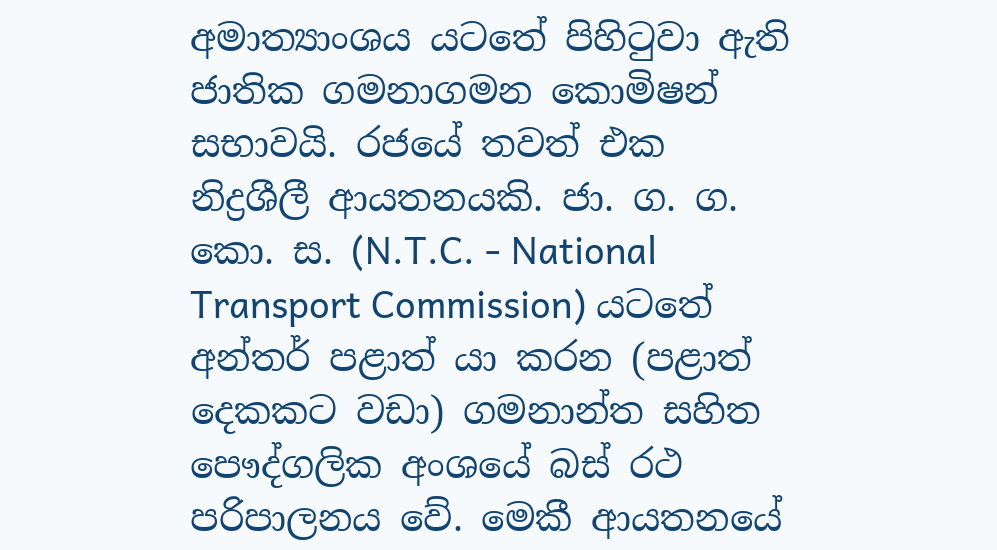අමාත්‍යාංශය යටතේ පිහිටුවා ඇති ජාතික ගමනාගමන කොමිෂන් සභාවයි. රජයේ තවත් එක නිද්‍රශීලී ආයතනයකි. ජා. ග. ග. කො. ස. (N.T.C. - National Transport Commission) යටතේ අන්තර් පළාත් යා කරන (පළාත් දෙකකට වඩා) ගමනාන්ත සහිත පෞද්ගලික අංශයේ බස් රථ පරිපාලනය වේ. මෙකී ආයතනයේ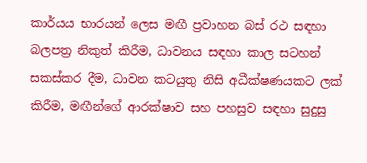කාර්යය භාරයන් ලෙස මඟී ප්‍රවාහන බස් රථ සඳහා බලපත්‍ර නිකුත් කිරීම, ධාවනය සඳහා කාල සටහන් සකස්කර දීම, ධාවන කටයුතු නිසි අධීක්ෂණයකට ලක් කිරීම, මඟීන්ගේ ආරක්ෂාව සහ පහසුව සඳහා සුදුසු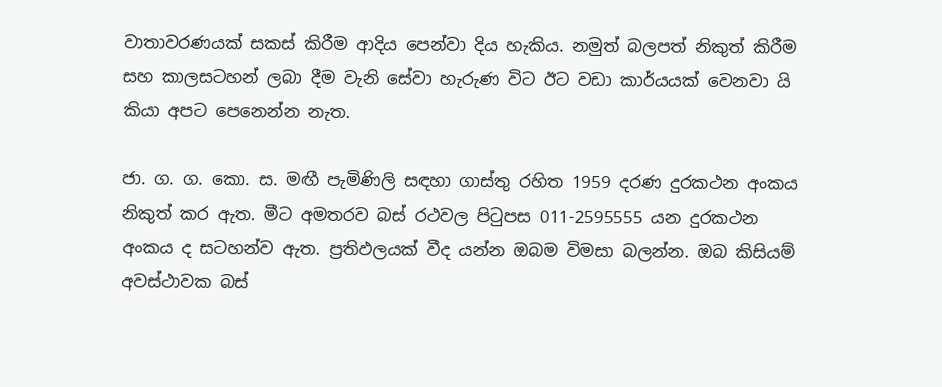වාතාවරණයක් සකස් කිරීම ආදිය පෙන්වා දිය හැකිය. නමුත් බලපත් නිකුත් කිරීම සහ කාලසටහන් ලබා දීම වැනි සේවා හැරුණ විට ඊට වඩා කාර්යයක් වෙනවා යි කියා අපට පෙනෙන්න නැත.

ජා. ග. ග. කො. ස. මඟී පැමිණිලි සඳහා ගාස්තු රහිත 1959 දරණ දුරකථන අංකය නිකුත් කර ඇත. මීට අමතරව බස් රථවල පිටුපස 011-2595555 යන දුරකථන අංකය ද සටහන්ව ඇත. ප්‍රතිඵලයක් වීද යන්න ඔබම විමසා බලන්න. ඔබ කිසියම් අවස්ථාවක බස්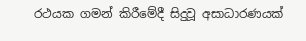රථයක ගමන් කිරීමේදී සිදුවූ අසාධාරණයක්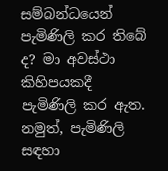සම්බන්ධයෙන් පැමිණිලි කර තිබේ ද? මා අවස්ථා කිහිපයකදී පැමිණිලි කර ඇත. නමුත්, පැමිණිලි සඳහා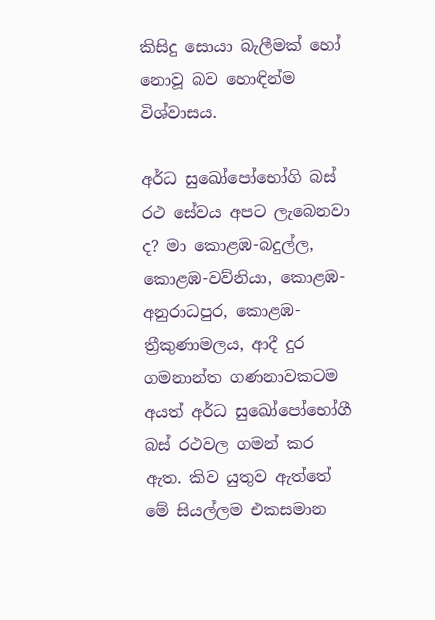කිසිදු සොයා බැලීමක් හෝ නොවූ බව හොඳින්ම විශ්වාසය.

අර්ධ සුඛෝපෝභෝගි බස් රථ සේවය අපට ලැබෙනවා ද? මා කොළඹ-බදුල්ල, කොළඹ-වව්නියා, කොළඹ-අනුරාධපුර, කොළඹ-ත්‍රීකුණාමලය, ආදී දුර ගමනාන්ත ගණනාවකටම අයත් අර්ධ සුඛෝපෝභෝගී බස් රථවල ගමන් කර ඇත. කිව යුතුව ඇත්තේ මේ සියල්ලම එකසමාන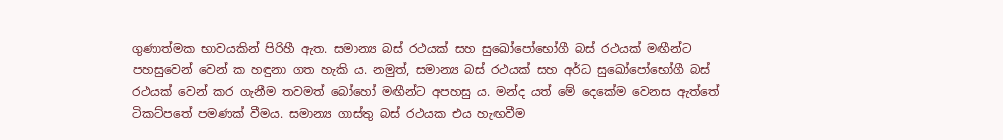ගුණාත්මක භාවයකින් පිරිහී ඇත. සමාන්‍ය බස් රථයක් සහ සුඛෝපෝභෝගී බස් රථයක් මඟීන්ට පහසුවෙන් වෙන් ක හඳුනා ගත හැකි ය. නමුත්, සමාන්‍ය බස් රථයක් සහ අර්ධ සුඛෝපෝභෝගී බස් රථයක් වෙන් කර ගැනීම තවමත් බෝහෝ මඟීන්ට අපහසු ය. මන්ද යත් මේ දෙකේම වෙනස ඇත්තේ ටිකට්පතේ පමණක් වීමය. සමාන්‍ය ගාස්තු බස් රථයක එය හැඟවීම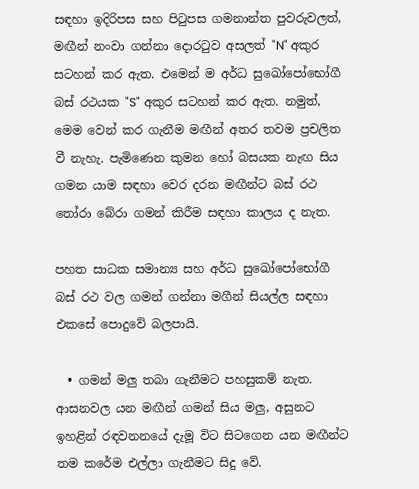සඳහා ඉදිරිපස සහ පිටුපස ගමනාන්ත පුවරුවලත්, මඟීන් නංවා ගන්නා දොරටුව අසලත් "N" අකුර සටහන් කර ඇත. එමෙන් ම අර්ධ සුඛෝපෝභෝගී බස් රථයක "S" අකුර සටහන් කර ඇත. නමුත්, මෙම වෙන් කර ගැනීම මඟීන් අතර තවම ප්‍රචලිත වී නැහැ. පැමිණෙන කුමන හෝ බසයක නැඟ සිය ගමන යාම සඳහා වෙර දරන මඟීන්ට බස් රථ තෝරා බේරා ගමන් කිරීම සඳහා කාලය ද නැත.

පහත සාධක සමාන්‍ය සහ අර්ධ සුඛෝපෝභෝගී බස් රථ වල ගමන් ගන්නා මගීන් සියල්ල සඳහා එකසේ පොදුවේ බලපායි.

  • ගමන් මලු තබා ගැනීමට පහසුකම් නැත. ආසනවල යන මඟීන් ගමන් සිය මලු, අසුනට ඉහළින් රඳවනනයේ දැමූ විට සිටගෙන යන මඟීන්ට තම කරේම එල්ලා ගැනීමට සිදු වේ.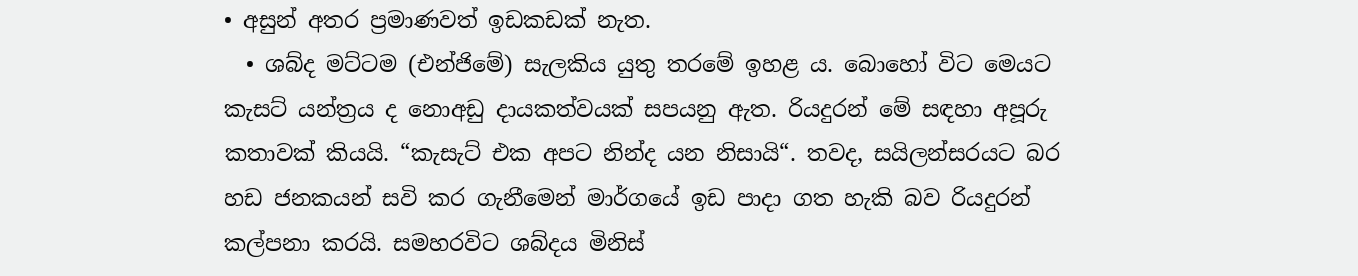• අසුන් අතර ප්‍රමාණවත් ඉඩකඩක් නැත.
  • ශබ්ද මට්ටම (එන්ජිමේ) සැලකිය යුතු තරමේ ඉහළ ය. බොහෝ විට මෙයට කැසට් යන්ත්‍රය ද නොඅඩු දායකත්වයක් සපයනු ඇත. රියදුරන් මේ සඳහා අපූරු කතාවක් කියයි. “කැසැට් එක අපට නින්ද යන නිසායි“. තවද, සයිලන්සරයට බර හඩ ජනකයන් සවි කර ගැනීමෙන් මාර්ගයේ ඉඩ පාදා ගත හැකි බව රියදුරන් කල්පනා කරයි. සමහරවිට ශබ්දය මිනිස්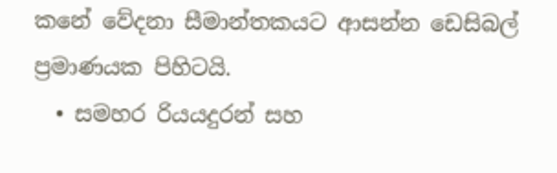කනේ වේදනා සීමාන්තකයට ආසන්න ඩෙසිබල් ප්‍රමාණයක පිහිටයි.
  • සමහර රියයදුරන් සහ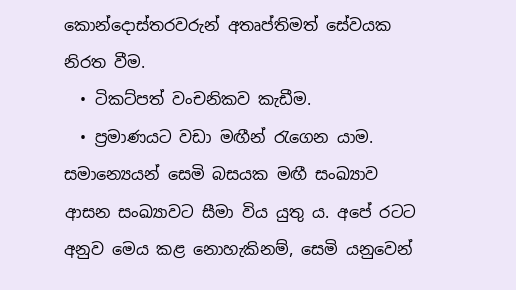කොන්දොස්තරවරුන් අතෘප්තිමත් සේවයක නිරත වීම.
  • ටිකට්පත් වංචනිකව කැඩීම.
  • ප්‍රමාණයට වඩා මඟීන් රැගෙන යාම. සමාන්‍යෙයන් සෙමි බසයක මඟී සංඛ්‍යාව ආසන සංඛ්‍යාවට සීමා විය යුතු ය. අපේ රටට අනුව මෙය කළ නොහැකිනම්, සෙමි යනුවෙන්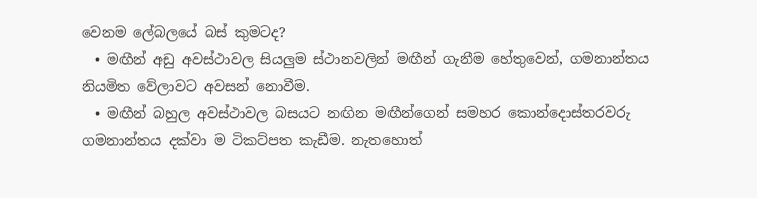වෙනම ලේබලයේ බස් කුමටද?
  • මඟීන් අඩු අවස්ථාවල සියලුම ස්ථානවලින් මඟීන් ගැනීම හේතුවෙන්, ගමනාන්තය නියමිත වේලාවට අවසන් නොවීම.
  • මඟීන් බහුල අවස්ථාවල බසයට නඟින මඟීන්ගෙන් සමහර කොන්දොස්තරවරු ගමනාන්තය දක්වා ම ටිකට්පත කැඩීම. නැතහොත්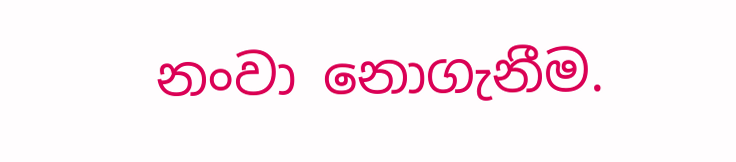නංවා නොගැනීම.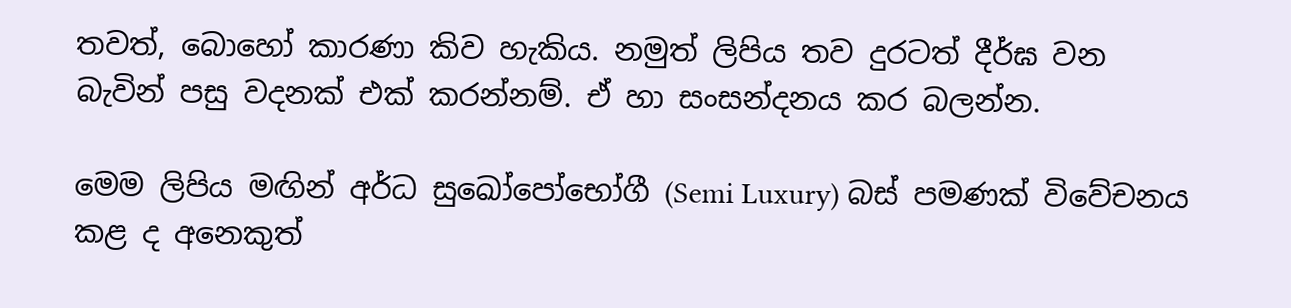තවත්, බොහෝ කාරණා කිව හැකිය. නමුත් ලිපිය තව දුරටත් දීර්ඝ වන බැවින් පසු වදනක් එක් කරන්නම්. ඒ හා සංසන්දනය කර බලන්න.

මෙම ලිපිය මඟින් අර්ධ සුඛෝපෝභෝගී (Semi Luxury) බස් පමණක් විවේචනය කළ ද අනෙකුත්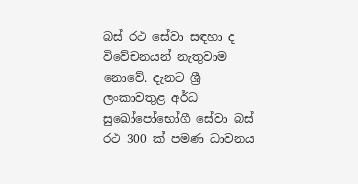බස් රථ සේවා සඳහා ද විවේචනයන් නැතුවාම නොවේ. දැනට ශ්‍රී ලංකාවතුළ අර්ධ සුඛෝපෝභෝගී සේවා බස් රථ 300 ක් පමණ ධාවනය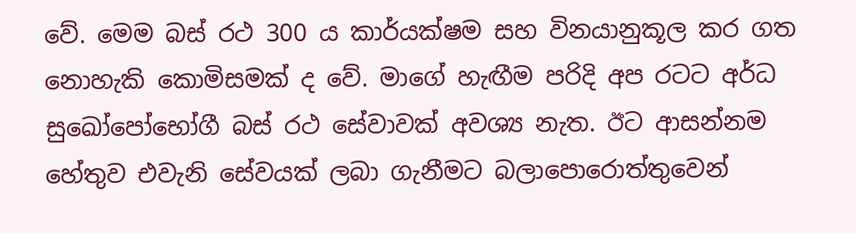වේ. මෙම බස් රථ 300 ය කාර්යක්ෂම සහ විනයානුකූල කර ගත නොහැකි කොමිසමක් ද වේ. මාගේ හැඟීම පරිදි අප රටට අර්ධ සුඛෝපෝභෝගී බස් රථ සේවාවක් අවශ්‍ය නැත. ඊට ආසන්නම හේතුව එවැනි සේවයක් ලබා ගැනීමට බලාපොරොත්තුවෙන්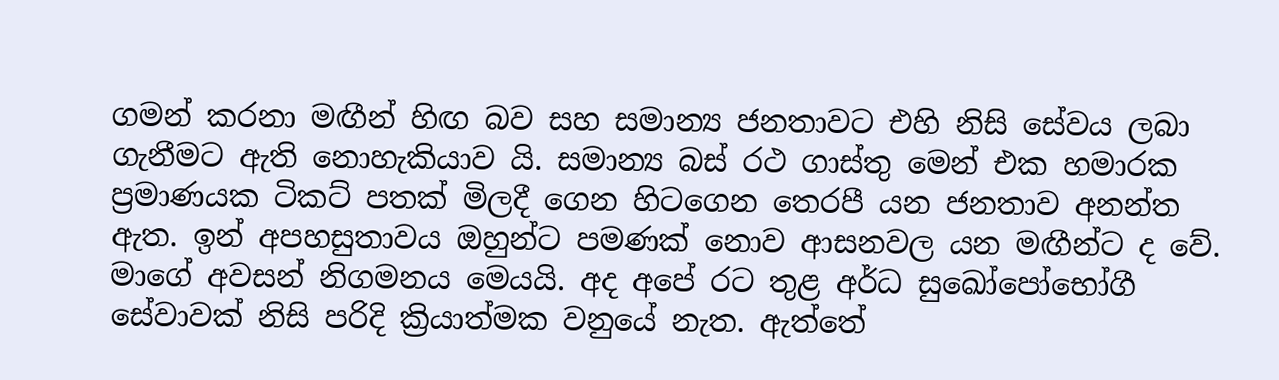ගමන් කරනා මඟීන් හිඟ බව සහ සමාන්‍ය ජනතාවට එහි නිසි සේවය ලබා ගැනීමට ඇති නොහැකියාව යි. සමාන්‍ය බස් රථ ගාස්තු මෙන් එක හමාරක ප්‍රමාණයක ටිකට් පතක් මිලදී ගෙන හිටගෙන තෙරපී යන ජනතාව අනන්ත ඇත. ඉන් අපහසුතාවය ඔහුන්ට පමණක් නොව ආසනවල යන මඟීන්ට ද වේ. මාගේ අවසන් නිගමනය මෙයයි. අද අපේ රට තුළ අර්ධ සුඛෝපෝභෝගී සේවාවක් නිසි පරිදි ක්‍රියාත්මක වනුයේ නැත. ඇත්තේ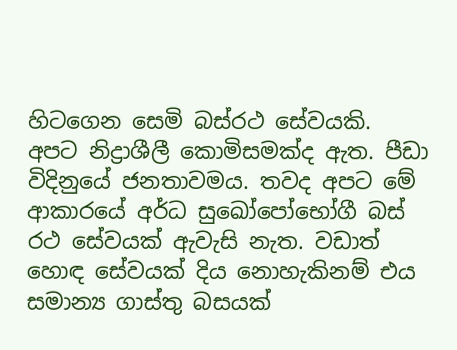හිටගෙන සෙමි බස්රථ සේවයකි. අපට නිද්‍රාශීලී කොමිසමක්ද ඇත. පීඩා විදිනුයේ ජනතාවමය. තවද අපට මේ ආකාරයේ අර්ධ සුඛෝපෝභෝගී බස් රථ සේවයක් ඇවැසි නැත. වඩාත් හොඳ සේවයක් දිය නොහැකිනම් එය සමාන්‍ය ගාස්තු බසයක්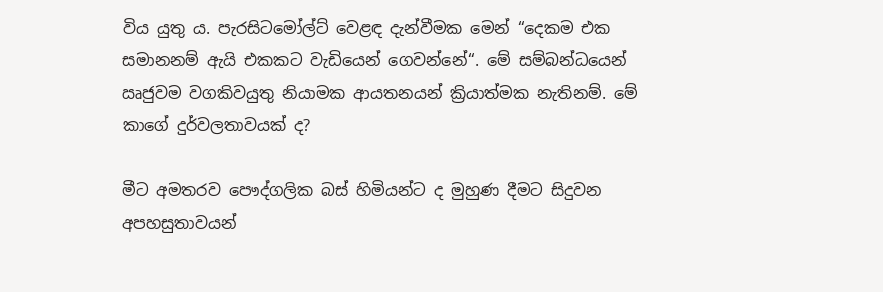විය යුතු ය. පැරසිටමෝල්ට් වෙළඳ දැන්වීමක මෙන් “දෙකම එක සමානනම් ඇයි එකකට වැඩියෙන් ගෙවන්නේ“. මේ සම්බන්ධයෙන් ඍජුවම වගකිවයුතු නියාමක ආයතනයන් ක්‍රියාත්මක නැතිනම්. මේ කාගේ දුර්වලතාවයක් ද?

මීට අමතරව පෞද්ගලික බස් හිමියන්ට ද මුහුණ දීමට සිදුවන අපහසුතාවයන්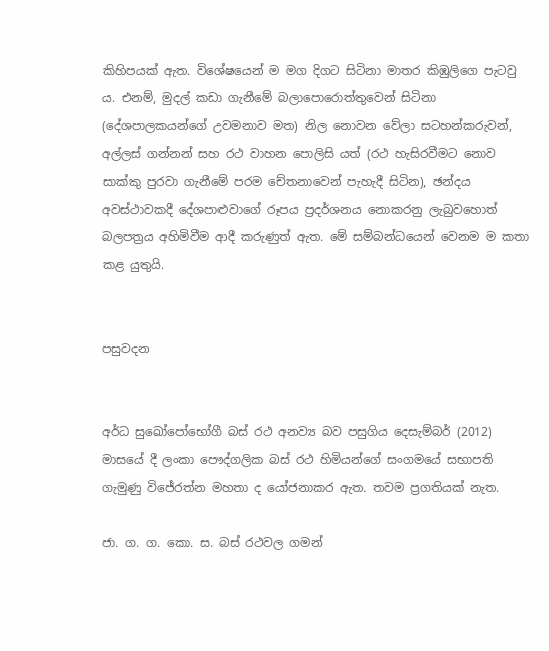කිහිපයක් ඇත. විශේෂයෙන් ම මග දිගට සිටිනා මාතර කිඹුලිගෙ පැටවු ය. එනම්, මුදල් කඩා ගැනීමේ බලාපොරොත්තුවෙන් සිටිනා (දේශපාලකයන්ගේ උවමනාව මත) නිල නොවන වේලා සටහන්කරුවන්, අල්ලස් ගන්නන් සහ රථ වාහන පොලිසි යත් (රථ හැසිරවීමට නොව සාක්කු පුරවා ගැනීමේ පරම චේතනාවෙන් පැහැදී සිටින), ඡන්දය අවස්ථාවකදී දේශපාළුවාගේ රූපය ප්‍රදර්ශනය නොකරනු ලැබුවහොත් බලපත්‍රය අහිමිවීම ආදී කරුණුත් ඇත. මේ සම්බන්ධයෙන් වෙනම ම කතා කළ යුතුයි.


පසුවදන


අර්ධ සුඛෝපෝභෝගී බස් රථ අනව්‍ය බව පසුගිය දෙසැම්බර් (2012) මාසයේ දී ලංකා පෞද්ගලික බස් රථ හිමියන්ගේ සංගමයේ සභාපති ගැමුණු විජේරත්න මහතා ද යෝජනාකර ඇත. තවම ප්‍රගතියක් නැත.

ජා. ග. ග. කො. ස. බස් රථවල ගමන්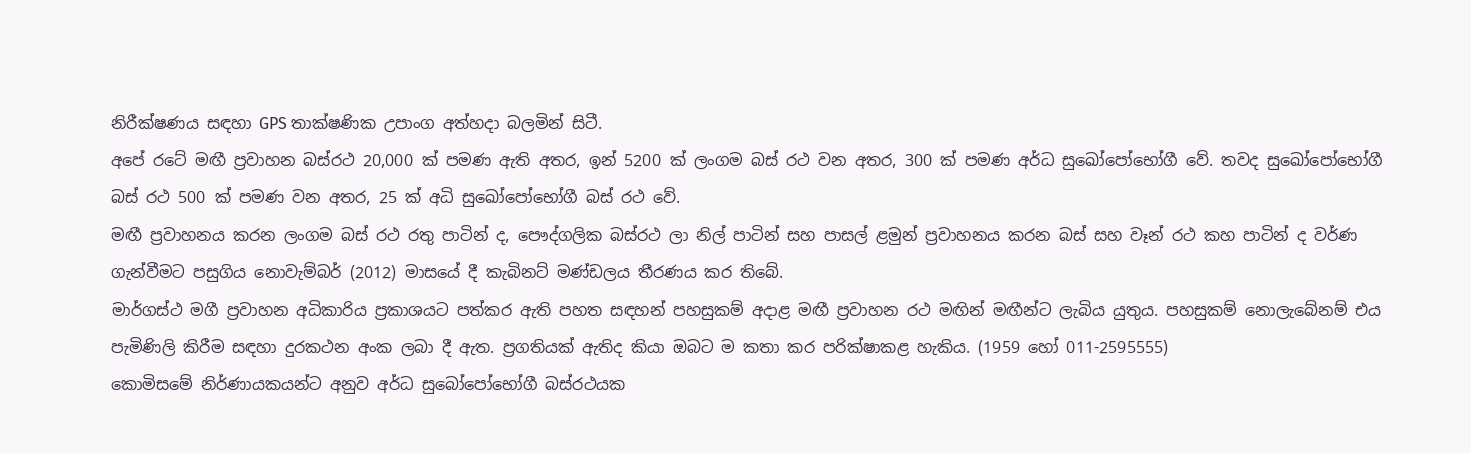නිරීක්ෂණය සඳහා GPS තාක්ෂණික උපාංග අත්හදා බලමින් සිටී.
අපේ රටේ මඟී ප්‍රවාහන බස්රථ 20,000 ක් පමණ ඇති අතර, ඉන් 5200 ක් ලංගම බස් රථ වන අතර, 300 ක් පමණ අර්ධ සුඛෝපෝභෝගී වේ. තවද සුඛෝපෝභෝගී බස් රථ 500 ක් පමණ වන අතර, 25 ක් අධි සුඛෝපෝභෝගී බස් රථ වේ.
මඟී ප්‍රවාහනය කරන ලංගම බස් රථ රතු පාටින් ද, පෞද්ගලික බස්රථ ලා නිල් පාටින් සහ පාසල් ළමුන් ප්‍රවාහනය කරන බස් සහ වෑන් රථ කහ පාටින් ද වර්ණ ගැන්වීමට පසුගිය නොවැම්බර් (2012) මාසයේ දී කැබිනට් මණ්ඩලය තීරණය කර තිබේ.
මාර්ගස්ථ මගී ප්‍රවාහන අධිකාරිය ප්‍රකාශයට පත්කර ඇති පහත සඳහන් පහසුකම් අදාළ මඟී ප්‍රවාහන රථ මඟින් මඟීන්ට ලැබිය යුතුය. පහසුකම් නොලැබේනම් එය පැමිණිලි කිරීම සඳහා දුරකථන අංක ලබා දී ඇත. ප්‍රගතියක් ඇතිද කියා ඔබට ම කතා කර පරික්ෂාකළ හැකිය. (1959 හෝ 011-2595555)
කොමිසමේ නිර්ණායකයන්ට අනුව අර්ධ සුබෝපෝභෝගී බස්රථයක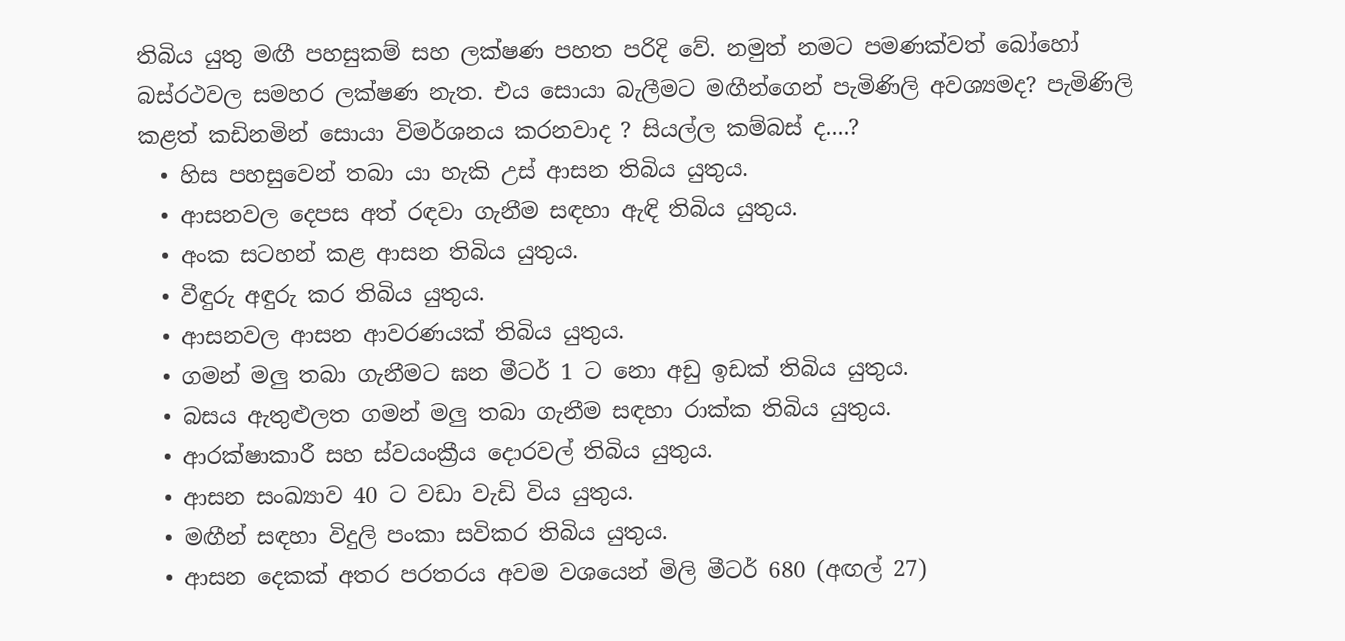තිබිය යුතු මඟී පහසුකම් සහ ලක්ෂණ පහත පරිදි වේ. නමුත් නමට පමණක්වත් බෝහෝ බස්රථවල සමහර ලක්ෂණ නැත. එය සොයා බැලීමට මඟීන්ගෙන් පැමිණිලි අවශ්‍යමද? පැමිණිලි කළත් කඩිනමින් සොයා විමර්ශනය කරනවාද ? සියල්ල කම්බස් ද....?
  • හිස පහසුවෙන් තබා යා හැකි උස් ආසන තිබිය යුතුය.
  • ආසනවල දෙපස අත් රඳවා ගැනීම සඳහා ඇඳි තිබිය යුතුය.
  • අංක සටහන් කළ ආසන තිබිය යුතුය.
  • වීඳුරු අඳුරු කර තිබිය යුතුය.
  • ආසනවල ආසන ආවරණයක් තිබිය යුතුය.
  • ගමන් මලු තබා ගැනීමට ඝන මීටර් 1 ට නො අඩු ඉඩක් තිබිය යුතුය.
  • බසය ඇතුළුලත ගමන් මලු තබා ගැනීම සඳහා රාක්ක තිබිය යුතුය.
  • ආරක්ෂාකාරී සහ ස්වයංක්‍රීය දොරවල් තිබිය යුතුය.
  • ආසන සංඛ්‍යාව 40 ට වඩා වැඩි විය යුතුය.
  • මඟීන් සඳහා විදුලි පංකා සවිකර තිබිය යුතුය.
  • ආසන දෙකක් අතර පරතරය අවම වශයෙන් මිලි මීටර් 680 (අඟල් 27)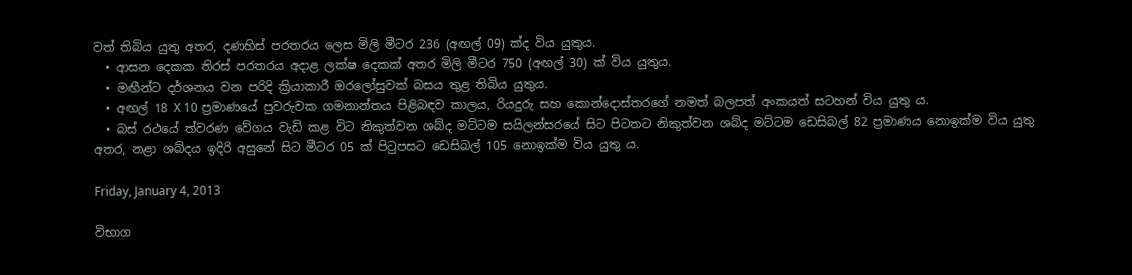වත් තිබිය යුතු අතර, දණහිස් පරතරය ලෙස මිලි මීටර 236 (අඟල් 09) ක්ද විය යුතුය.
  • ආසන දෙකක තිරස් පරතරය අදාළ ලක්ෂ දෙකක් අතර මිලි මීටර 750 (අඟල් 30) ක් විය යුතුය.
  • මඟීන්ට දර්ශනය වන පරිදි ක්‍රියාකාරී ඔරලෝසුවක් බසය තුළ තිබිය යුතුය.
  • අඟල් 18 X 10 ප්‍රමාණයේ පුවරුවක ගමනාන්තය පිළිබඳව කාලය, රියදුරු සහ කොන්දොස්තරගේ නමත් බලපත් අංකයත් සටහන් විය යුතු ය.
  • බස් රථයේ ත්වරණ වේගය වැඩි කළ විට නිකුත්වන ශබ්ද මට්ටම සයිලන්සරයේ සිට පිටතට නිකුත්වන ශබ්ද මට්ටම ඩෙසිබල් 82 ප්‍රමාණය නොඉක්ම විය යුතු අතර, නළා ශබ්දය ඉදිරි අසුනේ සිට මීටර 05 ක් පිටුපසට ඩෙසිබල් 105 නොඉක්ම විය යුතු ය.

Friday, January 4, 2013

විභාග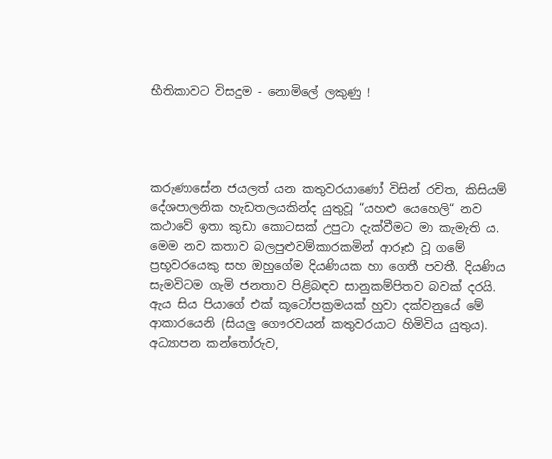භීතිකාවට විසදුම - නොමිලේ ලකුණු !




කරුණාසේන ජයලත් යන කතුවරයාණෝ විසින් රචිත, කිසියම් දේශපාලනික හැඩතලයකින්ද යුතුවූ “යහළු යෙහෙලි“ නව කථාවේ ඉතා කුඩා කොටසක් උපුටා දැක්වීමට මා කැමැති ය. මෙම නව කතාව බලපුළුවම්කාරකමින් ආරූඪ වූ ගමේ ප්‍රභූවරයෙකු සහ ඔහුගේම දියණියක හා ගෙතී පවතී. දියණිය සැමවිටම ගැමි ජනතාව පිළිබඳව සානුකම්පිතව බවක් දරයි. ඇය සිය පියාගේ එක් කූටෝපක්‍රමයක් හුවා දක්වනුයේ මේ ආකාරයෙනි (සියලු ගෞරවයන් කතුවරයාට හිමිවිය යුතුය).
අධ්‍යාපන කන්තෝරුව,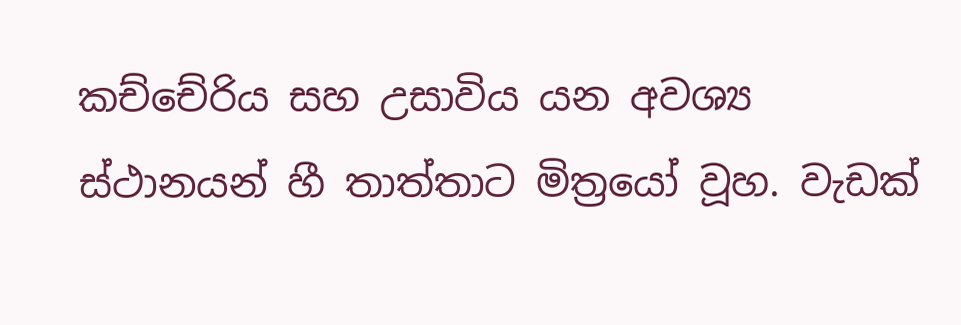කච්චේරිය සහ උසාවිය යන අවශ්‍ය ස්ථානයන් හී තාත්තාට මිත්‍රයෝ වූහ. වැඩක්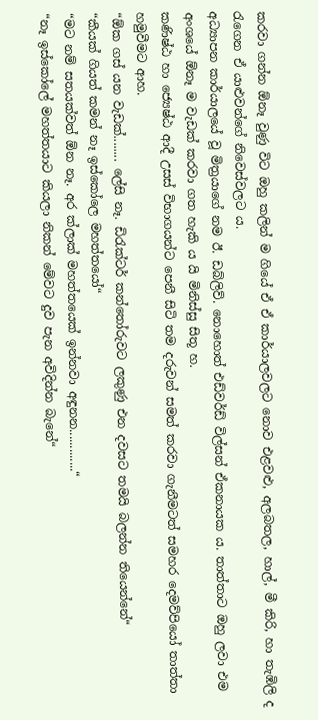කරවා ගන්න ඕනෑ වුණු විට ඔහු කලින් ම ගියේ ඒ ඒ කාර්යාලවලට නොව එළවළු, අලබතල, හාල්, මී කිරි, හා තැඹිලි ද රැගෙන ඒ යාළුවන්ගේ නිවෙස්වලට ය.
අධ්‍යාපන කාර්යාලයේ වූ මිත්‍රයාගේ නම ඊ. ඩබ්ලිව්. නොහොත් එඩ්වර්ඩ් විල්සන් ඒකනායක ය. තාත්තාට ඔහු ලවා එම අංශයේ ඕනෑ ම වැඩක් කරවා ගත හැකි ය යි මිනිස්සු සිතූ හ.
කණිෂ්ඨ හා ජ්‍යෙෂ්ඨ ආදී උසස් විභාගයන්ට පෙනී සිටි තම දරුවන් සමත් කරවා ගැනීමටත් සමහර දෙමව්පියෝ තාත්තා හමුවීමට ආහ.
“ඕක ගස් යන වැඩක්........ ලේසි නෑ. ඩිරැක්ටර් කන්තෝරුවට ලකුණු එන දවසට තමයි බලන්න තියෙන්නේ“
“කීයක් ගියත් කමන් නෑ ඉස්කෝලෙ මහත්තයෝ“
“මට නම් සතයක්වත් ඕන නෑ. අර ක්ලාක් මහත්තයෙක් ඉන්නවා අඳුනන.............“
“නෑ ඉස්කෝලේ මහත්තයාට කියලා නිකන් මේවට දුව පැන අවිදින්න බැනේ“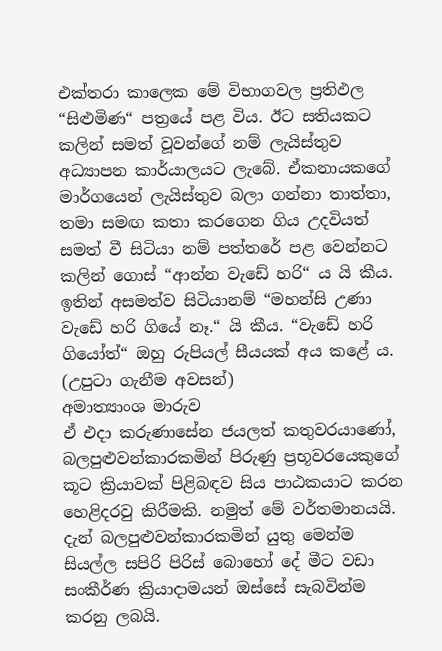එක්තරා කාලෙක මේ විභාගවල ප්‍රතිඵල “සිළුමිණ“ පත්‍රයේ පළ විය. ඊට සතියකට කලින් සමත් වූවන්ගේ නම් ලැයිස්තුව අධ්‍යාපන කාර්යාලයට ලැබේ. ඒකනායකගේ මාර්ගයෙන් ලැයිස්තුව බලා ගන්නා තාත්තා, තමා සමඟ කතා කරගෙන ගිය උදවියත් සමත් වී සිටියා නම් පත්තරේ පළ වෙන්නට කලින් ගොස් “ආන්න වැඩේ හරි“ ය යි කීය. ඉතින් අසමත්ව සිටියානම් “මහන්සි උණා වැඩේ හරි ගියේ නෑ.“ යි කීය. “වැඩේ හරි ගියෝත්“ ඔහු රුපියල් සීයයක් අය කළේ ය.
(උපුටා ගැනීම අවසන්)
අමාත්‍යාංශ මාරුව
ඒ එදා කරුණාසේන ජයලත් කතුවරයාණෝ, බලපුළුවන්කාරකමින් පිරුණු ප්‍රභූවරයෙකුගේ කූට ක්‍රියාවක් පිළිබඳව සිය පාඨකයාට කරන හෙළිදරවු කිරීමකි. නමුත් මේ වර්තමානයයි. දැන් බලපුළුවන්කාරකමින් යුතු මෙන්ම සියල්ල සපිරි පිරිස් බොහෝ දේ මීට වඩා සංකීර්ණ ක්‍රියාදාමයන් ඔස්සේ සැබවින්ම කරනු ලබයි.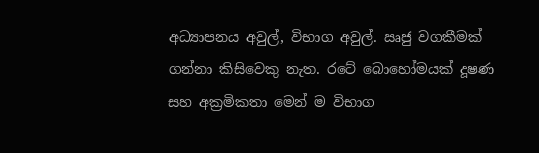අධ්‍යාපනය අවුල්, විභාග අවුල්. ඍජු වගකීමක් ගන්නා කිසිවෙකු නැත. රටේ බොහෝමයක් දූෂණ සහ අක්‍රමිකතා මෙන් ම විභාග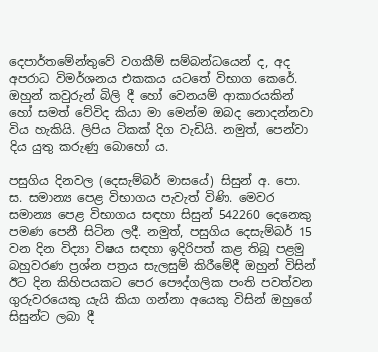දෙපාර්තමේන්තුවේ වගකීම් සම්බන්ධයෙන් ද, අද අපරාධ විමර්ශනය එකකය යටතේ විභාග කෙරේ. ඔහුන් කවුරුන් බිලි දී හෝ වෙනයම් ආකාරයකින් හෝ සමත් වේවිද කියා මා මෙන්ම ඔබද නොදන්නවා විය හැකියි. ලිපිය ටිකක් දිග වැඩියි. නමුත්, පෙන්වා දිය යුතු කරුණු බොහෝ ය.

පසුගිය දිනවල (දෙසැම්බර් මාසයේ) සිසුන් අ. පො. ස. සමාන්‍ය පෙළ විභාගය පැවැත් විණි. මෙවර සමාන්‍ය පෙළ විභාගය සඳහා සිසුන් 542260 දෙනෙකු පමණ පෙනී සිටින ලදී. නමුත්, පසුගිය දෙසැම්බර් 15 වන දින විද්‍යා විෂය සඳහා ඉදිරිපත් කළ තිබූ පළමු බහුවරණ ප්‍රශ්න පත්‍රය සැලසුම් කිරීමේදී ඔහුන් විසින් ඊට දින කිහිපයකට පෙර පෞද්ගලික පංති පවත්වන ගුරුවරයෙකු යැයි කියා ගන්නා අයෙකු විසින් ඔහුගේ සිසුන්ට ලබා දී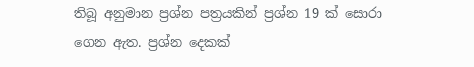තිබූ අනුමාන ප්‍රශ්න පත්‍රයකින් ප්‍රශ්න 19 ක් සොරා ගෙන ඇත. ප්‍රශ්න දෙකක්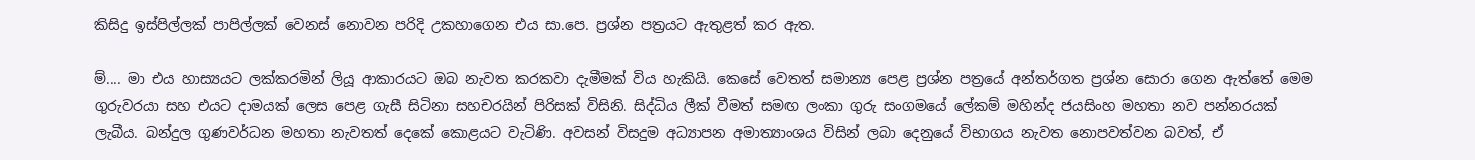කිසිදු ඉස්පිල්ලක් පාපිල්ලක් වෙනස් නොවන පරිදි උකහාගෙන එය සා.පෙ. ප්‍රශ්න පත්‍රයට ඇතුළත් කර ඇත.

ම්.... මා එය හාස්‍යයට ලක්කරමින් ලියූ ආකාරයට ඔබ නැවත කරකවා දැමීමක් විය හැකියි. කෙසේ වෙතත් සමාන්‍ය පෙළ ප්‍රශ්න පත්‍රයේ අන්තර්ගත ප්‍රශ්න සොරා ගෙන ඇත්තේ මෙම ගුරුවරයා සහ එයට දාමයක් ලෙස පෙළ ගැසී සිටිනා සහචරයින් පිරිසක් විසිනි. සිද්ධිය ලීක් වීමත් සමඟ ලංකා ගුරු සංගමයේ ලේකම් මහින්ද ජයසිංහ මහතා නව පන්නරයක් ලැබීය. බන්දුල ගුණවර්ධන මහතා නැවතත් දෙකේ කොළයට වැටිණි. අවසන් විසදුම අධ්‍යාපන අමාත්‍යාංශය විසින් ලබා දෙනුයේ විභාගය නැවත නොපවත්වන බවත්, ඒ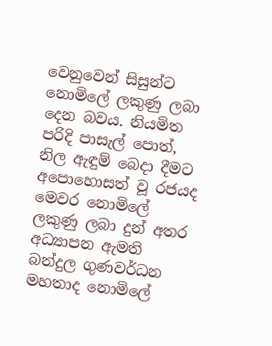වෙනුවෙන් සිසුන්ට නොමිලේ ලකුණු ලබා දෙන බවය. නියමිත පරිදි පාසැල් පොත්, නිල ඇඳුම් බෙදා දීමට අපොහොසත් වූ රජයද මෙවර නොමිලේ ලකුණු ලබා දුන් අතර අධ්‍යාපන ඇමති බන්දුල ගුණවර්ධන මහතාද නොමිලේ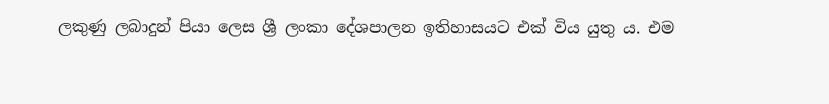ලකුණු ලබාදුන් පියා ලෙස ශ්‍රී ලංකා දේශපාලන ඉතිහාසයට එක් විය යුතු ය. එම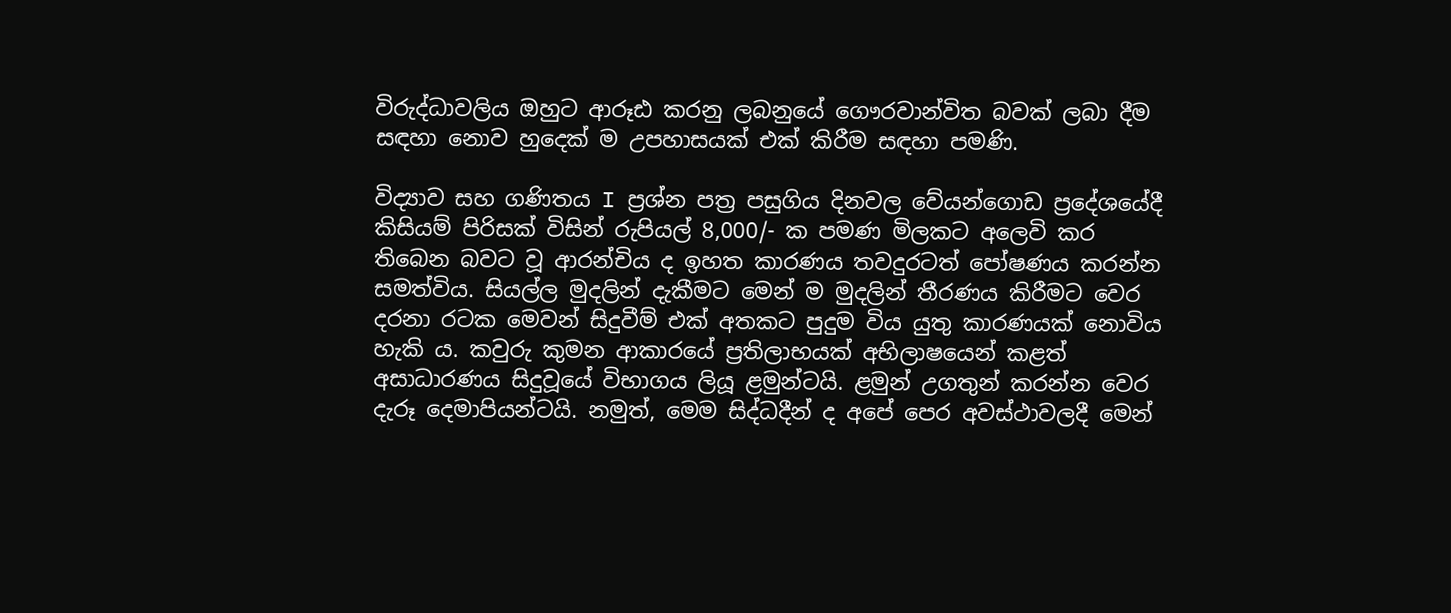විරුද්ධාවලිය ඔහුට ආරූඪ කරනු ලබනුයේ ගෞරවාන්විත බවක් ලබා දීම සඳහා නොව හුදෙක් ම උපහාසයක් එක් කිරීම සඳහා පමණි.

විද්‍යාව සහ ගණිතය I ප්‍රශ්න පත්‍ර පසුගිය දිනවල වේයන්ගොඩ ප්‍රදේශයේදී කිසියම් පිරිසක් විසින් රුපියල් 8,000/- ක පමණ මිලකට අලෙවි කර තිබෙන බවට වූ ආරන්චිය ද ඉහත කාරණය තවදුරටත් පෝෂණය කරන්න සමත්විය. සියල්ල මුදලින් දැකීමට මෙන් ම මුදලින් තීරණය කිරීමට වෙර දරනා රටක මෙවන් සිදුවීම් එක් අතකට පුදුම විය යුතු කාරණයක් නොවිය හැකි ය. කවුරු කුමන ආකාරයේ ප්‍රතිලාභයක් අභිලාෂයෙන් කළත් අසාධාරණය සිදුවූයේ විභාගය ලියූ ළමුන්ටයි. ළමුන් උගතුන් කරන්න වෙර දැරූ දෙමාපියන්ටයි. නමුත්, මෙම සිද්ධදීන් ද අපේ පෙර අවස්ථාවලදී මෙන්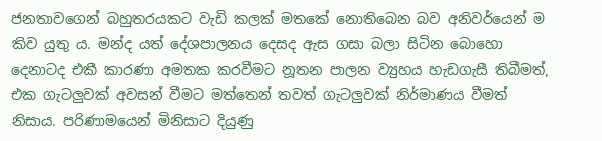ජනතාවගෙන් බහුතරයකට වැඩි කලක් මතකේ නොතිබෙන බව අනිවර්යෙන් ම කිව යුතු ය. මන්ද යත් දේශපාලනය දෙසද ඇස ගසා බලා සිටින බොහො දෙනාටද එකී කාරණා අමතක කරවීමට නූතන පාලන ව්‍යුහය හැඩගැසී තිබීමත්, එක ගැටලුවක් අවසන් වීමට මත්තෙන් තවත් ගැටලුවක් නිර්මාණය වීමත් නිසාය. පරිණාමයෙන් මිනිසාට දියුණු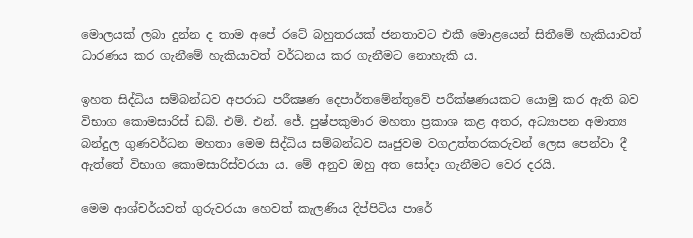මොලයක් ලබා දුන්න ද තාම අපේ රටේ බහුතරයක් ජනතාවට එකී මොළයෙන් සිතීමේ හැකියාවත් ධාරණය කර ගැනීමේ හැකියාවත් වර්ධනය කර ගැනීමට නොහැකි ය.

ඉහත සිද්ධිය සම්බන්ධව අපරාධ පරීක්‍ෂණ දෙපාර්තමේන්තුවේ පරීක්ෂණයකට යොමු කර ඇති බව විභාග කොමසාරිස් ඩබ්. එම්. එන්. ජේ. පුෂ්පකුමාර මහතා ප්‍රකාශ කළ අතර, අධ්‍යාපන අමාත්‍ය බන්දුල ගුණවර්ධන මහතා මෙම සිද්ධිය සම්බන්ධව ඍජුවම වගඋත්තරකරුවන් ලෙස පෙන්වා දී ඇත්තේ විභාග කොමසාරිස්වරයා ය. මේ අනුව ඔහු අත සෝදා ගැනීමට වෙර දරයි.

මෙම ආශ්චර්යවත් ගුරුවරයා හෙවත් කැලණිය දිප්පිටිය පාරේ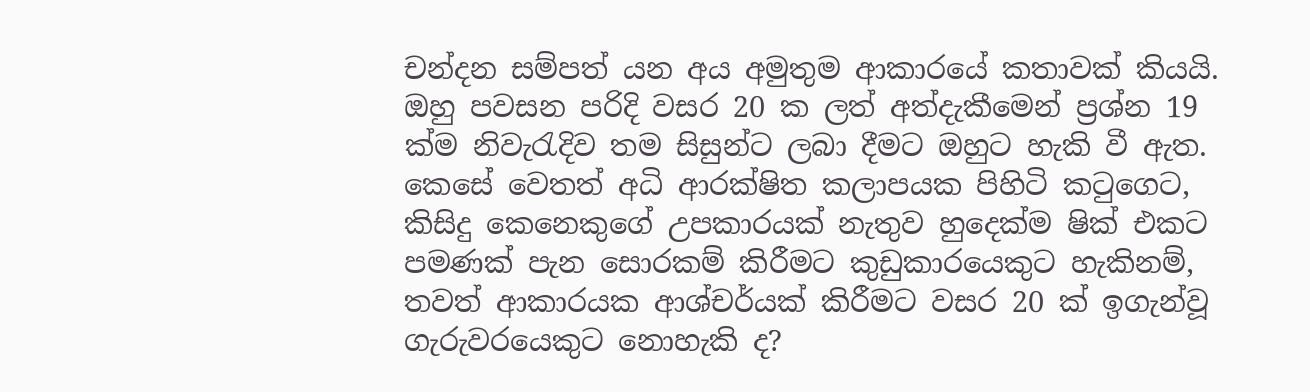චන්දන සම්පත් යන අය අමුතුම ආකාරයේ කතාවක් කියයි. ඔහු පවසන පරිදි වසර 20 ක ලත් අත්දැකීමෙන් ප්‍රශ්න 19 ක්ම නිවැරැදිව තම සිසුන්ට ලබා දීමට ඔහුට හැකි වී ඇත. කෙසේ වෙතත් අධි ආරක්ෂිත කලාපයක පිහිටි කටුගෙට, කිසිදු කෙනෙකුගේ උපකාරයක් නැතුව හුදෙක්ම ෂික් එකට පමණක් පැන සොරකම් කිරීමට කුඩුකාරයෙකුට හැකිනම්, තවත් ආකාරයක ආශ්චර්යක් කිරීමට වසර 20 ක් ඉගැන්වූ ගැරුවරයෙකුට නොහැකි ද?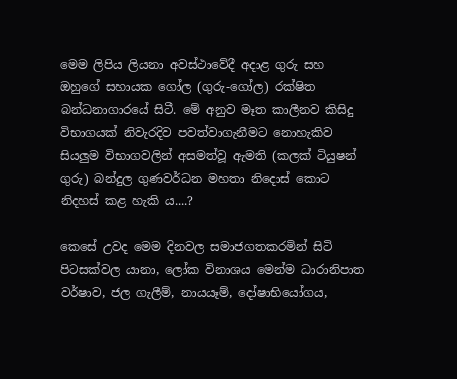මෙම ලිපිය ලියනා අවස්ථාවේදී අදාළ ගුරු සහ ඔහුගේ සහායක ගෝල (ගුරු-ගෝල) රක්ෂිත බන්ධනාගාරයේ සිටී. මේ අනුව මෑත කාලීනව කිසිදු විභාගයක් නිවැරදිව පවත්වාගැනීමට නොහැකිව සියලුම විභාගවලින් අසමත්වූ ඇමති (කලක් ටියුෂන් ගුරු) බන්දුල ගුණවර්ධන මහතා නිදොස් කොට නිදහස් කළ හැකි ය....?

කෙසේ උවද මෙම දිනවල සමාජගතකරමින් සිටි පිටසක්වල යානා, ලෝක විනාශය මෙන්ම ධාරානිපාත වර්ෂාව, ජල ගැලීම්, නායයෑම්, දෝෂාභියෝගය,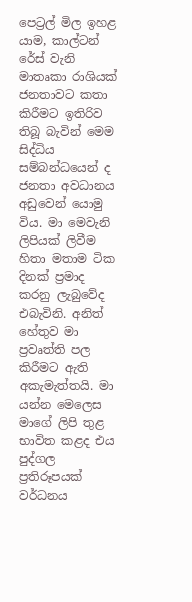පෙට්‍රල් මිල ඉහළ යාම, කාල්ටන් රේස් වැනි මාතෘකා රාශියක් ජනතාවට කතා කිරීමට ඉතිරිව තිබූ බැවින් මෙම සිද්ධිය සම්බන්ධයෙන් ද ජනතා අවධානය අඩුවෙන් යොමු විය. මා මෙවැනි ලිපියක් ලිවීම හිතා මතාම ටික දිනක් ප්‍රමාද කරනු ලැබුවේද එබැවිනි. අනිත් හේතුව මා ප්‍රවෘත්ති පල කිරීමට ඇති අකැමැත්තයි. මා යන්න මෙලෙස මාගේ ලිපි තුළ භාවිත කළද එය පුද්ගල ප්‍රතිරූපයක් වර්ධනය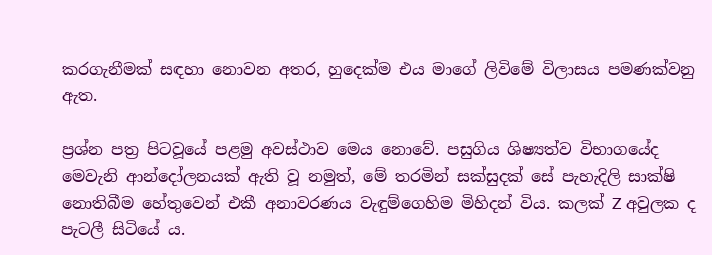කරගැනීමක් සඳහා නොවන අතර, හුදෙක්ම එය මාගේ ලිවිමේ විලාසය පමණක්වනු ඇත.

ප්‍රශ්න පත්‍ර පිටවූයේ පළමු අවස්ථාව මෙය නොවේ. පසුගිය ශිෂ්‍යත්ව විභාගයේද මෙවැනි ආන්දෝලනයක් ඇති වූ නමුත්, මේ තරමින් සක්සුදක් සේ පැහැදිලි සාක්ෂි නොතිබීම හේතුවෙන් එකී අනාවරණය වැඳුම්ගෙහිම මිහිදන් විය. කලක් Z අවුලක ද පැටලී සිටියේ ය.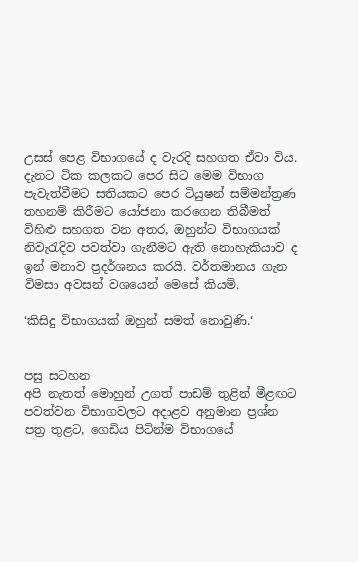උසස් පෙළ විභාගයේ ද වැරදි සහගත ඒවා විය. දැනට ටික කලකට පෙර සිට මෙම විභාග පැවැත්වීමට සතියකට පෙර ටියුෂන් සම්මන්ත්‍රණ තහනම් කිරීමට යෝජනා කරගෙන තිබීමත් විහිළු සහගත වන අතර, ඔහුන්ට විභාගයක් නිවැරැදිව පවත්වා ගැනීමට ඇති නොහැකියාව ද ඉන් මනාව ප්‍රදර්ශනය කරයි. වර්තමානය ගැන විමසා අවසන් වශයෙන් මෙසේ කියමි.

‘කිසිදු විභාගයක් ඔහුන් සමත් නොවුණි.‘


පසු සටහන
අපි නැතත් මොහුන් උගත් පාඩම් තුළින් මීළඟට පවත්වන විභාගවලට අදාළව අනුමාන ප්‍රශ්න පත්‍ර තුළට, ගෙඩිය පිටින්ම විභාගයේ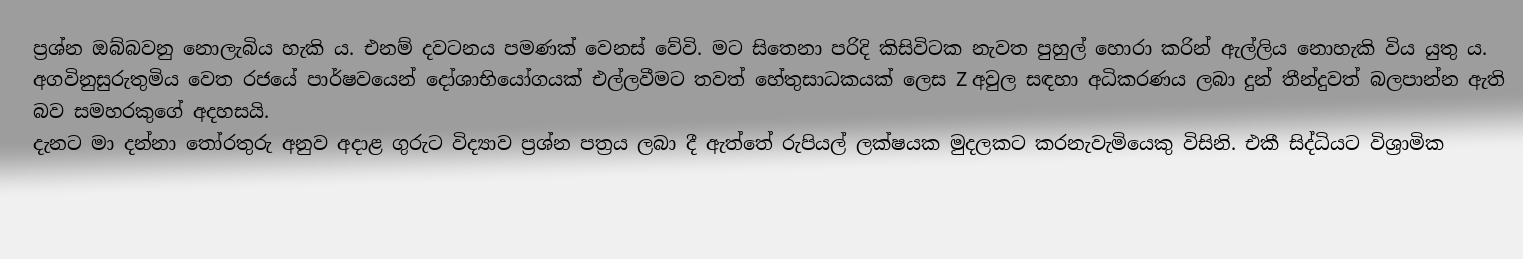ප්‍රශ්න ඔබ්බවනු නොලැබිය හැකි ය. එනම් දවටනය පමණක් වෙනස් වේවි. මට සිතෙනා පරිදි කිසිවිටක නැවත පුහුල් හොරා කරින් ඇල්ලිය නොහැකි විය යුතු ය.
අගවිනුසුරුතුමිය වෙත රජයේ පාර්ෂවයෙන් දෝශාභියෝගයක් එල්ලවීමට තවත් හේතුසාධකයක් ලෙස Z අවුල සඳහා අධිකරණය ලබා දුන් තීන්දුවත් බලපාන්න ඇති බව සමහරකුගේ අදහසයි.
දැනට මා දන්නා තෝරතුරු අනුව අදාළ ගුරුට විද්‍යාව ප්‍රශ්න පත්‍රය ලබා දී ඇත්තේ රුපියල් ලක්ෂයක මුදලකට කරනැවැමියෙකු විසිනි. එකී සිද්ධියට විශ්‍රාමික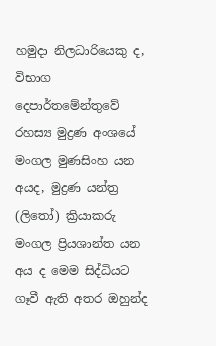හමුදා නිලධාරියෙකු ද, විභාග දෙපාර්තමේන්තුවේ රහස්‍ය මුද්‍රණ අංශයේ මංගල මුණසිංහ යන අයද, මුද්‍රණ යන්ත්‍ර (ලිතෝ) ක්‍රියාකරු මංගල ප්‍රියශාන්ත යන අය ද මෙම සිද්ධියට ගෑවී ඇති අතර ඔහුන්ද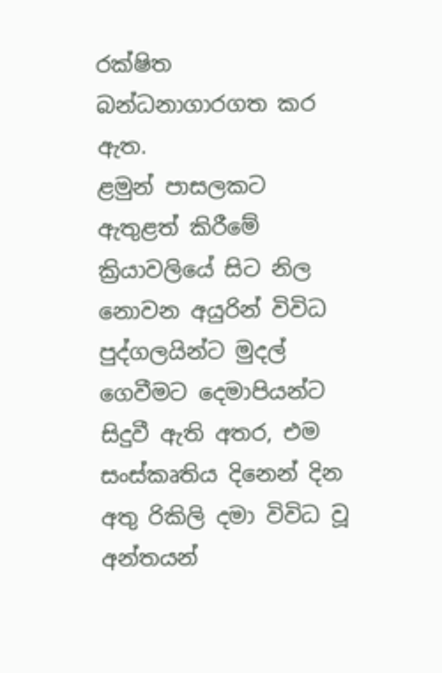රක්ෂිත බන්ධනාගාරගත කර ඇත.
ළමුන් පාසලකට ඇතුළත් කිරීමේ ක්‍රියාවලියේ සිට නිල නොවන අයුරින් විවිධ පුද්ගලයින්ට මුදල් ගෙවීමට දෙමාපියන්ට සිදුවී ඇති අතර, එම සංස්කෘතිය දිනෙන් දින අතු රිකිලි දමා විවිධ වූ අන්තයන්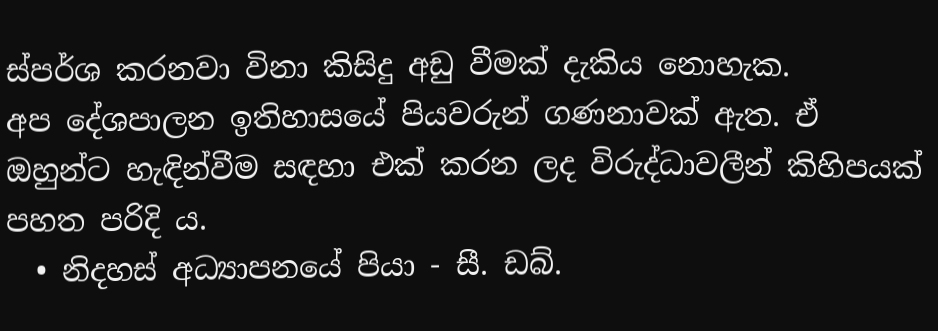ස්පර්ශ කරනවා විනා කිසිදු අඩු වීමක් දැකිය නොහැක.
අප දේශපාලන ඉතිහාසයේ පියවරුන් ගණනාවක් ඇත. ඒ ඔහුන්ට හැඳින්වීම සඳහා එක් කරන ලද විරුද්ධාවලීන් කිහිපයක් පහත පරිදි ය.
  • නිදහස් අධ්‍යාපනයේ පියා - සී. ඩබ්.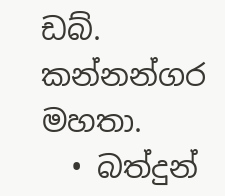ඩබ්. කන්නන්ගර මහතා.
  • බත්දුන්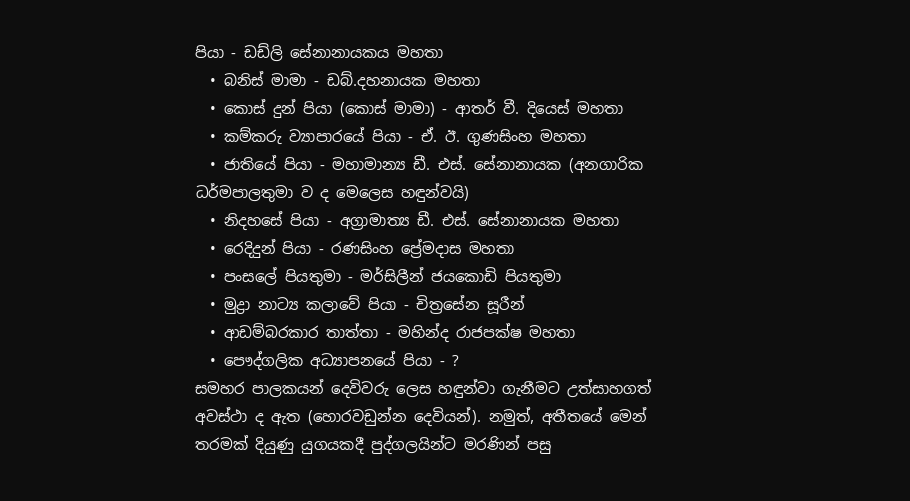පියා - ඩඩ්ලි සේනානායකය මහතා
  • බනිස් මාමා - ඩබ්.දහනායක මහතා
  • කොස් දුන් පියා (කොස් මාමා) - ආතර් වී. දියෙස් මහතා
  • කම්කරු ව්‍යාපාරයේ පියා - ඒ. ඊ. ගුණසිංහ මහතා
  • ජාතියේ පියා - මහාමාන්‍ය ඩී. එස්. සේනානායක (අනගාරික ධර්මපාලතුමා ව ද මෙලෙස හඳුන්වයි)
  • නිදහසේ පියා - අග්‍රාමාත්‍ය ඩී. එස්‌. සේනානායක මහතා
  • රෙදිදුන් පියා - රණසිංහ ප්‍රේමදාස මහතා
  • පංසලේ පියතුමා - මර්සිලීන් ජයකොඩි පියතුමා
  • මුද්‍රා නාට්‍ය කලාවේ පියා - චිත්‍රසේන සූරීන්
  • ආඩම්බරකාර තාත්තා - මහින්ද රාජපක්ෂ මහතා
  • පෞද්ගලික අධ්‍යාපනයේ පියා - ?
සමහර පාලකයන් දෙවිවරු ලෙස හඳුන්වා ගැනීමට උත්සාහගත් අවස්ථා ද ඇත (හොරවඩුන්න දෙවියන්). නමුත්, අතීතයේ මෙන් තරමක් දියුණු යුගයකදී පුද්ගලයින්ට මරණින් පසු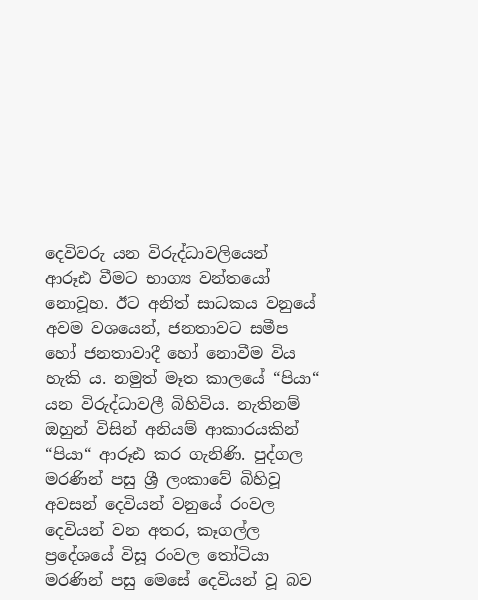දෙවිවරු යන විරුද්ධාවලියෙන් ආරූඪ වීමට භාග්‍ය වන්තයෝ නොවූහ. ඊට අනිත් සාධකය වනුයේ අවම වශයෙන්, ජනතාවට සමීප හෝ ජනතාවාදී හෝ නොවීම විය හැකි ය. නමුත් මෑත කාලයේ “පියා“ යන විරුද්ධාවලී බිහිවිය. නැතිනම් ඔහුන් විසින් අනියම් ආකාරයකින් “පියා“ ආරූඪ කර ගැනිණි. පුද්ගල මරණින් පසු ශ්‍රී ලංකාවේ බිහිවූ අවසන් දෙවියන් වනුයේ රංවල දෙවියන් වන අතර, කෑගල්ල ප්‍රදේශයේ විසූ රංවල තෝටියා මරණින් පසු මෙසේ දෙවියන් වූ බව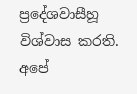ප්‍රදේශවාසීහූ විශ්වාස කරති.
අපේ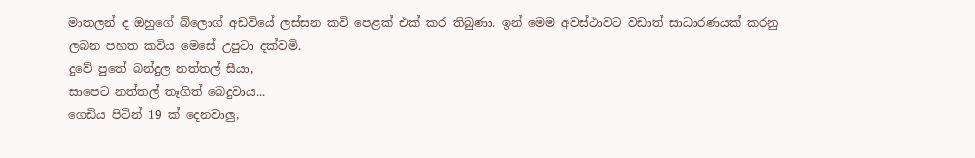මාතලන් ද ඔහුගේ බ්ලොග් අඩවියේ ලස්සන කවි පෙළක් එක් කර තිබුණා. ඉන් මෙම අවස්ථාවට වඩාත් සාධාරණයක් කරනු ලබන පහත කවිය මෙසේ උපුටා දක්වමි.
දුවේ පුතේ බන්දුල නත්තල් සීයා,
සාපෙට නත්තල් තෑගිත් බෙදුවාය...
ගෙඩිය පිටින් 19 ක් දෙනවාලු,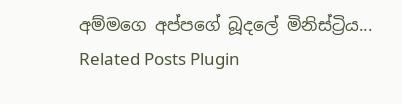අම්මගෙ අප්පගේ බූදලේ මිනිස්ට්‍රිය...
Related Posts Plugin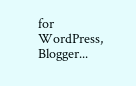for WordPress, Blogger...